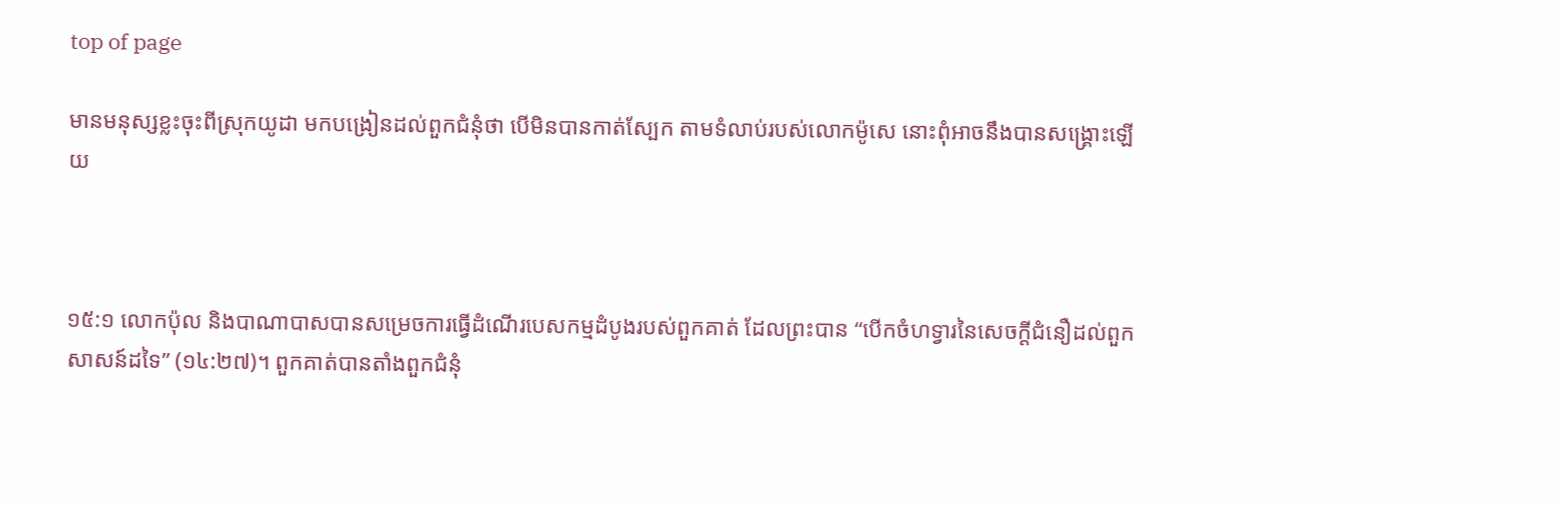top of page

មានមនុស្សខ្លះចុះពីស្រុកយូដា មកបង្រៀនដល់ពួកជំនុំថា បើមិនបានកាត់ស្បែក តាមទំលាប់របស់លោកម៉ូសេ នោះពុំអាចនឹងបានសង្គ្រោះឡើយ



១៥:១ លោកប៉ុល និងបាណាបាសបានសម្រេចការធ្វើដំណើរបេសកម្មដំបូងរបស់ពួកគាត់ ដែលព្រះបាន “បើកចំហទ្វារនៃសេចក្តីជំនឿដល់ពួកសាសន៍ដទៃ” (១៤:២៧)។ ពួកគាត់បានតាំងពួកជំនុំ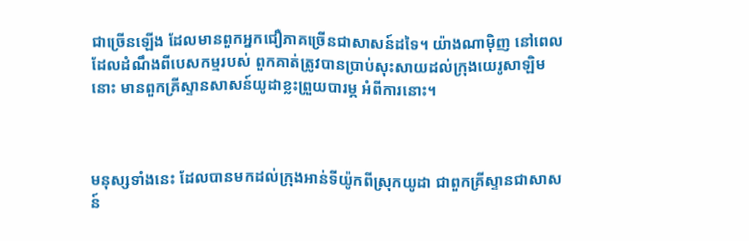ជាច្រើនឡើង ដែលមានពួកអ្នកជឿភាគច្រើនជាសាសន៍ដទៃ។ យ៉ាងណាម៉ិញ នៅពេលដែលដំណឹងពីបេសកម្មរបស់ ពួកគាត់ត្រូវបានប្រាប់សុះសាយដល់ក្រុងយេរូសាឡិមនោះ មានពួកគ្រីស្ទានសាសន៍យូដាខ្លះព្រួយបារម្ភ អំពីការនោះ។



មនុស្សទាំងនេះ ដែលបានមកដល់ក្រុងអាន់ទីយ៉ូកពីស្រុកយូដា ជាពួកគ្រីស្ទានជាសាសន៍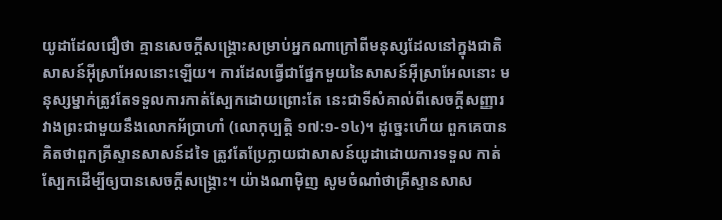យូដាដែលជឿថា គ្មានសេចក្តីសង្រ្គោះសម្រាប់អ្នកណាក្រៅពីមនុស្សដែលនៅក្នុងជាតិសាសន៍អ៊ីស្រាអែលនោះឡើយ។ ការដែលធ្វើជាផ្នែកមួយនៃសាសន៍អ៊ីស្រាអែលនោះ មនុស្សម្នាក់ត្រូវតែទទួលការកាត់ស្បែកដោយព្រោះតែ នេះជាទីសំគាល់ពីសេចក្តីសញ្ញារវាងព្រះជាមួយនឹងលោកអ័ប្រាហាំ (លោកុប្បត្តិ ១៧:១-១៤)។ ដូច្នេះហើយ ពួកគេបានគិតថាពួកគ្រីស្ទានសាសន៍ដទៃ ត្រូវតែប្រែក្លាយជាសាសន៍យូដាដោយការទទួល កាត់ស្បែកដើម្បីឲ្យបានសេចក្តីសង្រ្គោះ។ យ៉ាងណាម៉ិញ សូមចំណាំថាគ្រីស្ទានសាស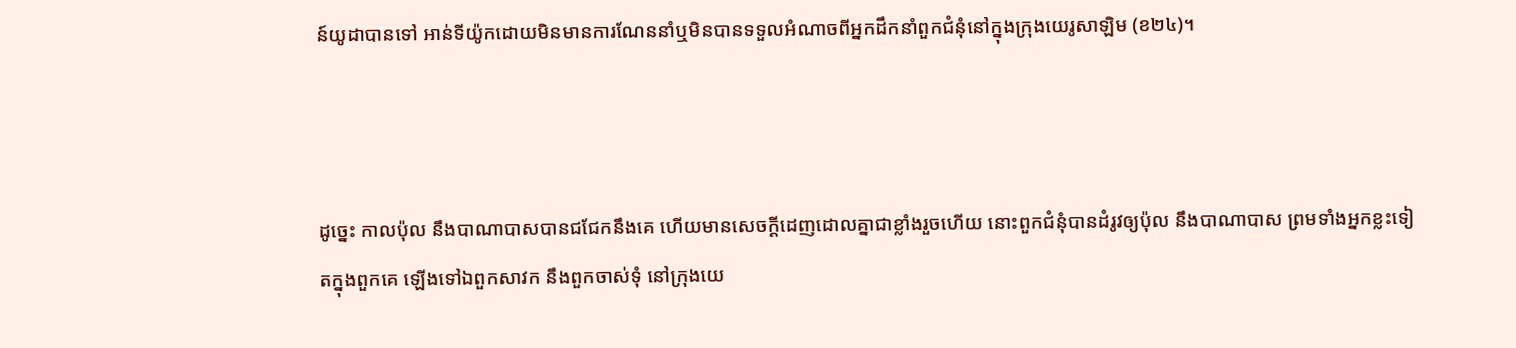ន៍យូដាបានទៅ អាន់ទីយ៉ូកដោយមិនមានការណែននាំឬមិនបានទទួលអំណាចពីអ្នកដឹកនាំពួកជំនុំនៅក្នុងក្រុងយេរូសាឡិម (ខ២៤)។



ដូច្នេះ កាលប៉ុល នឹងបា‌ណា‌បាសបានជជែកនឹងគេ ហើយមានសេចក្ដីដេញ‌ដោលគ្នាជាខ្លាំងរួចហើយ នោះពួកជំនុំបានដំរូវឲ្យប៉ុល នឹងបា‌ណា‌បាស ព្រមទាំងអ្នកខ្លះទៀតក្នុងពួកគេ ឡើងទៅឯពួកសាវក នឹងពួកចាស់‌ទុំ នៅក្រុងយេ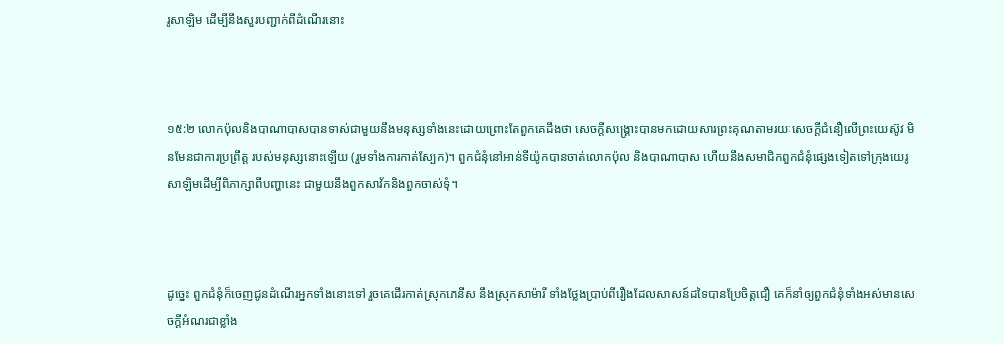រូ‌សាឡិម ដើម្បីនឹងសួរបញ្ជាក់ពីដំណើរនោះ



១៥:២ លោកប៉ុលនិងបាណាបាសបានទាស់ជាមួយនឹងមនុស្សទាំងនេះដោយព្រោះតែពួកគេដឹងថា សេចក្តីសង្រ្គោះបានមកដោយសារព្រះគុណតាមរយៈសេចក្តីជំនឿលើព្រះយេស៊ូវ មិនមែនជាការប្រព្រឹត្ត របស់មនុស្សនោះឡើយ (រួមទាំងការកាត់ស្បែក)។ ពួកជំនុំនៅអាន់ទីយ៉ូកបានចាត់លោកប៉ុល និងបាណាបាស ហើយនឹងសមាជិកពួកជំនុំផ្សេងទៀតទៅក្រុងយេរូសាឡិមដើម្បីពិភាក្សាពីបញ្ហានេះ ជាមួយនឹងពួកសាវ័កនិងពួកចាស់ទុំ។



ដូច្នេះ ពួកជំនុំក៏ចេញជូនដំណើរអ្នកទាំងនោះទៅ រួចគេដើរកាត់ស្រុកភេនីស នឹងស្រុកសាម៉ារី ទាំងថ្លែងប្រាប់ពីរឿងដែលសាសន៍ដទៃបានប្រែចិត្តជឿ គេក៏នាំឲ្យពួកជំនុំទាំងអស់មានសេចក្ដីអំណរជាខ្លាំង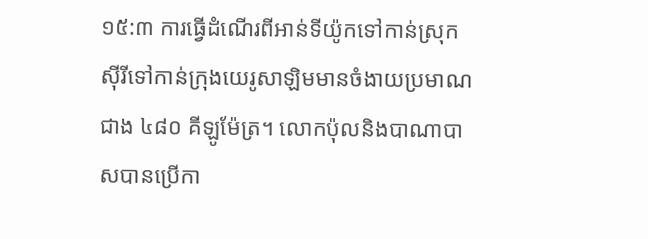១៥:៣ ការធ្វើដំណើរពីអាន់ទីយ៉ូកទៅកាន់ស្រុកស៊ីរីទៅកាន់ក្រុងយេរូសាឡិមមានចំងាយប្រមាណជាង ៤៨០ គីឡូម៉ែត្រ។ លោកប៉ុលនិងបាណាបាសបានប្រើកា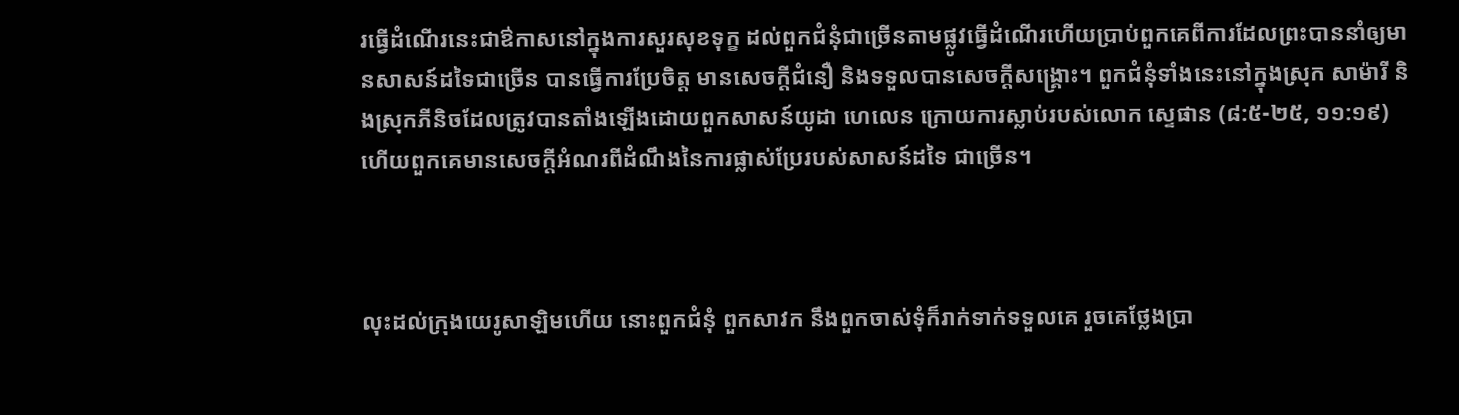រធ្វើដំណើរនេះជាឳកាសនៅក្នុងការសួរសុខទុក្ខ ដល់ពួកជំនុំជាច្រើនតាមផ្លូវធ្វើដំណើរហើយប្រាប់ពួកគេពីការដែលព្រះបាននាំឲ្យមានសាសន៍ដទៃជាច្រើន បានធ្វើការប្រែចិត្ត មានសេចក្តីជំនឿ និងទទួលបានសេចក្តីសង្រ្គោះ។ ពួកជំនុំទាំងនេះនៅក្នុងស្រុក សាម៉ារី និងស្រុកភីនិចដែលត្រូវបានតាំងឡើងដោយពួកសាសន៍យូដា ហេលេន ក្រោយការស្លាប់របស់លោក ស្ទេផាន (៨:៥-២៥, ១១:១៩) ហើយពួកគេមានសេចក្តីអំណរពីដំណឹងនៃការផ្លាស់ប្រែរបស់សាសន៍ដទៃ ជាច្រើន។



លុះដល់ក្រុងយេរូ‌សាឡិមហើយ នោះពួកជំនុំ ពួកសាវក នឹងពួកចាស់‌ទុំក៏រាក់‌ទាក់ទទួលគេ រួចគេថ្លែងប្រា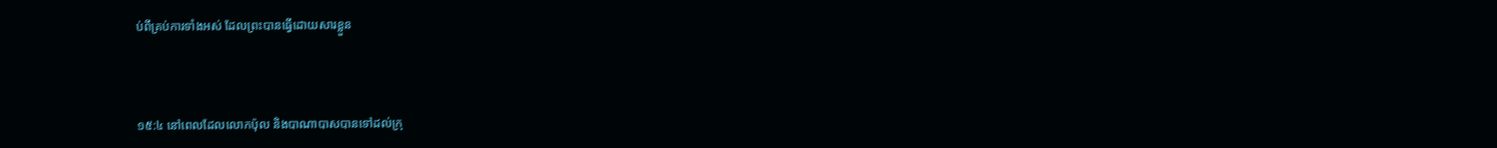ប់ពីគ្រប់ការទាំងអស់ ដែលព្រះបានធ្វើដោយ‌សារខ្លួន



១៥:៤ នៅពេលដែលលោកប៉ុល និងបាណាបាសបានទៅដល់ក្រុ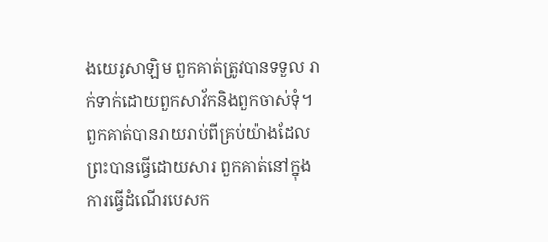ងយេរូសាឡិម ពួកគាត់ត្រូវបានទទួល រាក់ទាក់ដោយពួកសាវ័កនិងពួកចាស់ទុំ។ ពួកគាត់បានរាយរាប់ពីគ្រប់យ៉ាងដែលព្រះបានធ្វើដោយសារ ពួកគាត់នៅក្នុងការធ្វើដំណើរបេសក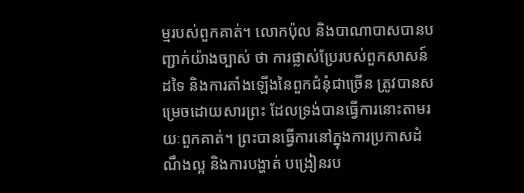ម្មរបស់ពួកគាត់។ លោកប៉ុល និងបាណាបាសបានបញ្ជាក់យ៉ាងច្បាស់ ថា ការផ្លាស់ប្រែរបស់ពួកសាសន៍ដទៃ និងការតាំងឡើងនៃពួកជំនុំជាច្រើន ត្រូវបានសម្រេចដោយសារព្រះ ដែលទ្រង់បានធ្វើការនោះតាមរយៈពួកគាត់។ ព្រះបានធ្វើការនៅក្នុងការប្រកាសដំណឹងល្អ និងការបង្ហាត់ បង្រៀនរប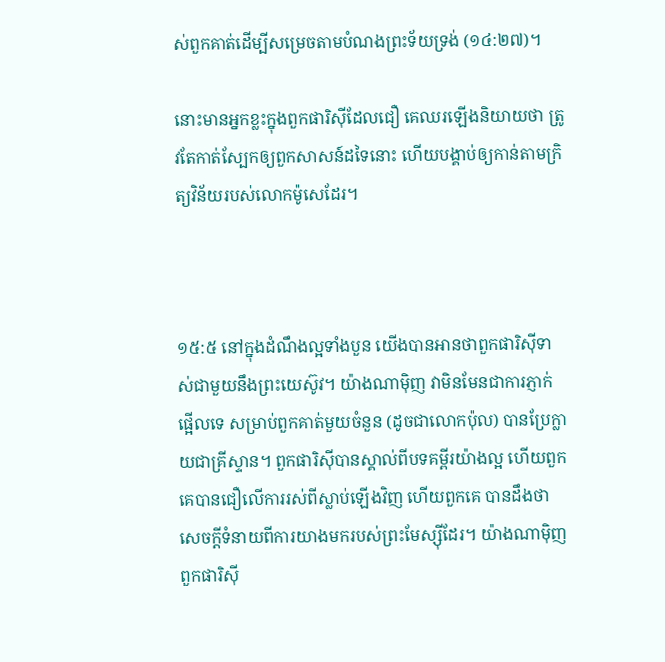ស់ពួកគាត់ដើម្បីសម្រេចតាមបំណងព្រះទ័យទ្រង់ (១៤:២៧)។

នោះមានអ្នកខ្លះក្នុងពួកផារិស៊ីដែលជឿ គេឈរឡើងនិយាយថា ត្រូវតែកាត់ស្បែកឲ្យពួកសាសន៍ដទៃនោះ ហើយបង្គាប់ឲ្យកាន់តាមក្រិត្យ‌វិន័យរបស់លោកម៉ូសេដែរ។



១៥:៥ នៅក្នុងដំណឹងល្អទាំងបួន យើងបានអានថាពួកផារិស៊ីទាស់ជាមួយនឹងព្រះយេស៊ូវ។ យ៉ាងណាម៉ិញ វាមិនមែនជាការភ្ញាក់ផ្អើលទេ សម្រាប់ពួកគាត់មួយចំនួន (ដូចជាលោកប៉ុល) បានប្រែក្លាយជាគ្រីស្ទាន។ ពួកផារិស៊ីបានស្គាល់ពីបទគម្ពីរយ៉ាងល្អ ហើយពួកគេបានជឿលើការរស់ពីស្លាប់ឡើងវិញ ហើយពួកគេ បានដឹងថាសេចក្តីទំនាយពីការយាងមករបស់ព្រះមែស្ស៊ីដែរ។ យ៉ាងណាម៉ិញ ពួកផារិស៊ី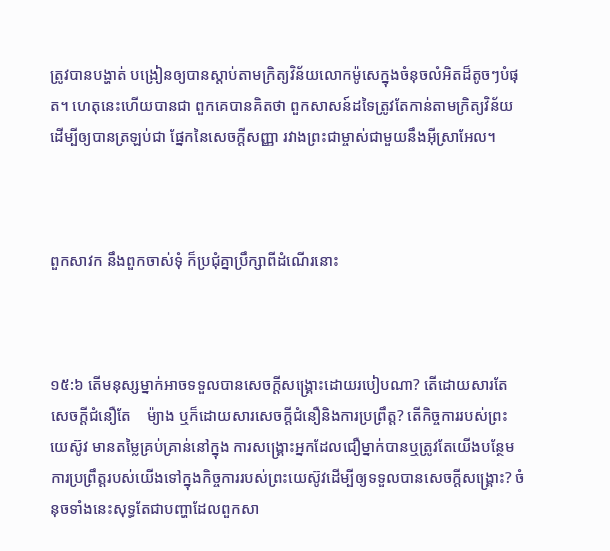ត្រូវបានបង្ហាត់ បង្រៀនឲ្យបានស្តាប់តាមក្រិត្យវិន័យលោកម៉ូសេក្នុងចំនុចលំអិតដ៏តូចៗបំផុត។ ហេតុនេះហើយបានជា ពួកគេបានគិតថា ពួកសាសន៍ដទៃត្រូវតែកាន់តាមក្រិត្យវិន័យដើម្បីឲ្យបានត្រឡប់ជា ផ្នែកនៃសេចក្តីសញ្ញា រវាងព្រះជាម្ចាស់ជាមួយនឹងអ៊ីស្រាអែល។



ពួកសាវក នឹងពួកចាស់‌ទុំ ក៏ប្រជុំគ្នាប្រឹក្សាពីដំណើរនោះ



១៥:៦ តើមនុស្សម្នាក់អាចទទួលបានសេចក្តីសង្រ្គោះដោយរបៀបណា? តើដោយសារតែសេចក្តីជំនឿតែ    ម៉្យាង ឬក៏ដោយសារសេចក្តីជំនឿនិងការប្រព្រឹត្ត? តើកិច្ចការរបស់ព្រះយេស៊ូវ មានតម្លៃគ្រប់គ្រាន់នៅក្នុង ការសង្រ្គោះអ្នកដែលជឿម្នាក់បានឬត្រូវតែយើងបន្ថែមការប្រព្រឹត្តរបស់យើងទៅក្នុងកិច្ចការរបស់ព្រះយេស៊ូវដើម្បីឲ្យទទួលបានសេចក្តីសង្រ្គោះ? ចំនុចទាំងនេះសុទ្ធតែជាបញ្ហាដែលពួកសា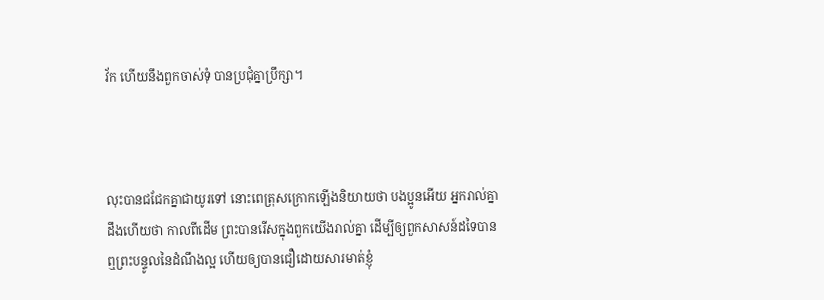វ័ក ហើយនឹងពួកចាស់ទុំ បានប្រជុំគ្នាប្រឹក្សា។



លុះបានជជែកគ្នាជាយូរទៅ នោះពេត្រុសក្រោកឡើងនិយាយថា បងប្អូនអើយ អ្នករាល់គ្នាដឹងហើយថា កាលពីដើម ព្រះបានរើសក្នុងពួកយើងរាល់គ្នា ដើម្បីឲ្យពួកសាសន៍ដទៃបានឮព្រះ‌បន្ទូលនៃដំណឹងល្អ ហើយឲ្យបានជឿដោយ‌សារមាត់ខ្ញុំ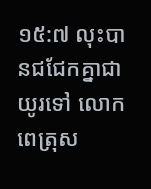១៥:៧ លុះបានជជែកគ្នាជាយូរទៅ លោកពេត្រុស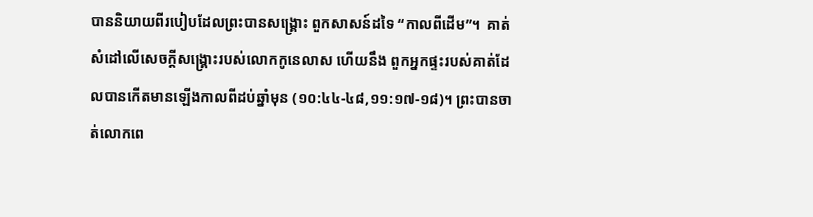បាននិយាយពីរបៀបដែលព្រះបានសង្រ្គោះ ពួកសាសន៍ដទៃ “កាលពីដើម”។  គាត់សំដៅលើសេចក្តីសង្រ្គោះរបស់លោកកូនេលាស ហើយនឹង ពួកអ្នកផ្ទះរបស់គាត់ដែលបានកើតមានឡើងកាលពីដប់ឆ្នាំមុន (១០:៤៤-៤៨,១១:១៧-១៨)។ ព្រះបានចាត់លោកពេ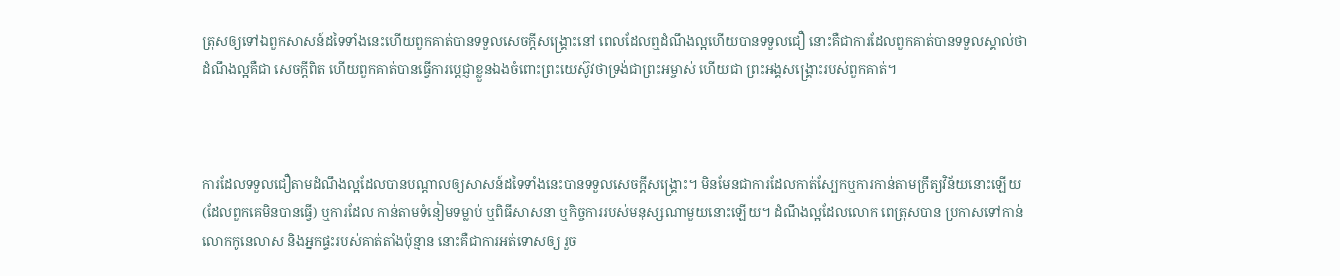ត្រុសឲ្យទៅឯពួកសាសន៍ដទៃទាំងនេះហើយពួកគាត់បានទទួលសេចក្តីសង្រ្គោះនៅ ពេលដែលឮដំណឹងល្អហើយបានទទួលជឿ នោះគឺជាការដែលពួកគាត់បានទទួលស្គាល់ថាដំណឹងល្អគឺជា សេចក្តីពិត ហើយពួកគាត់បានធ្វើការប្តេជ្ញាខ្លួនឯងចំពោះព្រះយេស៊ូវថាទ្រង់ជាព្រះអម្ចាស់ ហើយជា ព្រះអង្គសង្រ្គោះរបស់ពួកគាត់។



ការដែលទទួលជឿតាមដំណឹងល្អដែលបានបណ្តាលឲ្យសាសន៍ដទៃទាំងនេះបានទទួលសេចក្តីសង្រ្គោះ។ មិនមែនជាការដែលកាត់ស្បែកឬការកាន់តាមក្រឹត្យវិន័យនោះឡើយ (ដែលពួកគេមិនបានធ្វើ) ឬការដែល កាន់តាមទំនៀមទម្លាប់ ឬពិធីសាសនា ឬកិច្ចការរបស់មនុស្សណាមួយនោះឡើយ។ ដំណឹងល្អដែលលោក ពេត្រុសបាន ប្រកាសទៅកាន់លោកកូនេលាស និងអ្នកផ្ទះរបស់គាត់តាំងប៉ុន្មាន នោះគឺជាការអត់ទោសឲ្យ រួច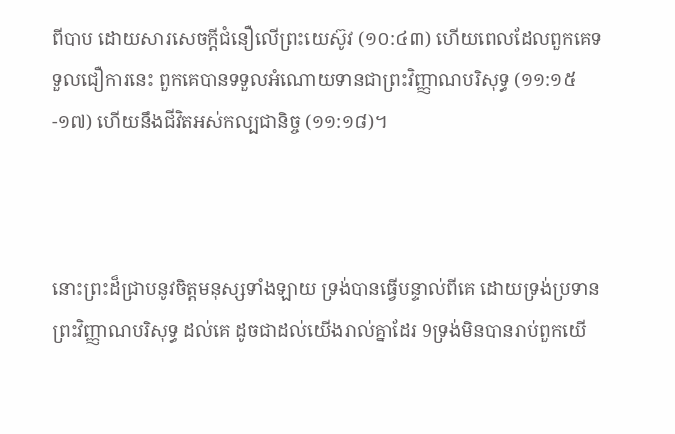ពីបាប ដោយសារសេចក្តីជំនឿលើព្រះយេស៊ូវ (១០:៤៣) ហើយពេលដែលពួកគេទទួលជឿការនេះ ពួកគេបានទទួលអំណោយទានជាព្រះវិញ្ញាណបរិសុទ្ធ (១១:១៥-១៧) ហើយនឹងជីវិតអស់កល្បជានិច្ច (១១:១៨)។



នោះព្រះដ៏ជ្រាបនូវចិត្តមនុស្សទាំង‌ឡាយ ទ្រង់បានធ្វើបន្ទាល់ពីគេ ដោយទ្រង់ប្រទានព្រះ‌វិញ្ញាណបរិសុទ្ធ ដល់គេ ដូចជាដល់យើងរាល់គ្នាដែរ 9ទ្រង់មិនបានរាប់ពួកយើ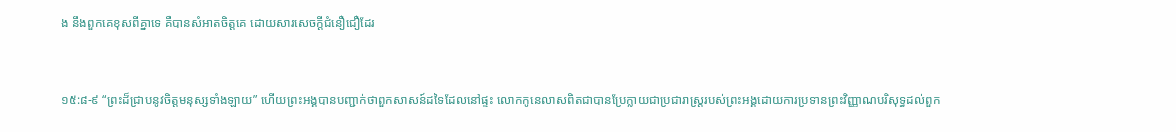ង នឹងពួកគេខុសពីគ្នាទេ គឺបានសំអាតចិត្តគេ ដោយ‌សារសេចក្ដីជំនឿជឿដែរ



១៥:៨-៩ “ព្រះដ៏ជ្រាបនូវចិត្តមនុស្សទាំងឡាយ” ហើយព្រះអង្គបានបញ្ជាក់ថាពួកសាសន៍ដទៃដែលនៅផ្ទះ លោកកូនេលាសពិតជាបានប្រែក្លាយជាប្រជារាស្រ្តរបស់ព្រះអង្គដោយការប្រទានព្រះវិញ្ញាណបរិសុទ្ធដល់ពួក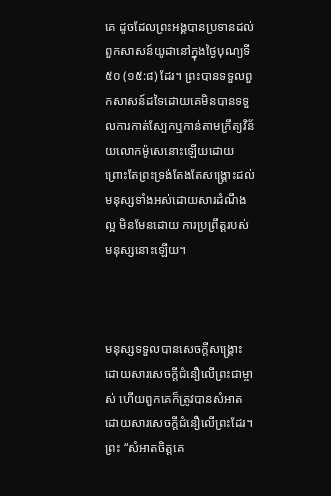គេ ដូចដែលព្រះអង្គបានប្រទានដល់ពួកសាសន៍យូដានៅក្នុងថ្ងៃបុណ្យទី៥០ (១៥:៨) ដែរ។ ព្រះបានទទួលពួកសាសន៍ដទៃដោយគេមិនបានទទួលការកាត់ស្បែកឬកាន់តាមក្រឹត្យវិន័យលោកម៉ូសេនោះឡើយដោយព្រោះតែព្រះទ្រង់តែងតែសង្រ្គោះដល់មនុស្សទាំងអស់ដោយសារដំណឹងល្អ មិនមែនដោយ ការប្រព្រឹត្តរបស់មនុស្សនោះឡើយ។



មនុស្សទទួលបានសេចក្តីសង្រ្គោះដោយសារសេចក្តីជំនឿលើព្រះជាម្ចាស់ ហើយពួកគេក៏ត្រូវបានសំអាត ដោយសារសេចក្តីជំនឿលើព្រះដែរ។ ព្រះ “សំអាតចិត្តគេ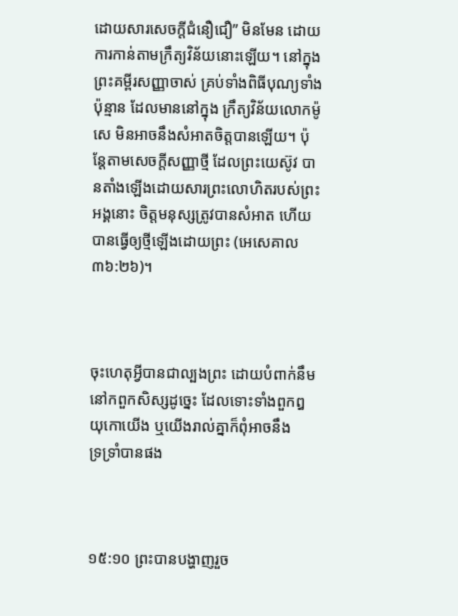ដោយសារសេចក្តីជំនឿជឿ” មិនមែន ដោយការកាន់តាមក្រឹត្យវិន័យនោះឡើយ។ នៅក្នុងព្រះគម្ពីរសញ្ញាចាស់ គ្រប់ទាំងពិធីបុណ្យទាំងប៉ុន្មាន ដែលមាននៅក្នុង ក្រឹត្យវិន័យលោកម៉ូសេ មិនអាចនឹងសំអាតចិត្តបានឡើយ។ ប៉ុន្តែតាមសេចក្ដីសញ្ញាថ្មី ដែលព្រះយេស៊ូវ បានតាំងឡើងដោយសារព្រះលោហិតរបស់ព្រះអង្គនោះ ចិត្តមនុស្សត្រូវបានសំអាត ហើយបានធ្វើឲ្យថ្មីឡើងដោយព្រះ (អេសេគាល ៣៦:២៦)។



ចុះហេតុអ្វីបានជាល្បងព្រះ ដោយបំពាក់នឹមនៅកពួកសិស្សដូច្នេះ ដែលទោះទាំងពួកឰយុកោយើង ឬយើងរាល់គ្នាក៏ពុំអាចនឹងទ្រ‌ទ្រាំបានផង



១៥:១០ ព្រះបានបង្ហាញរួច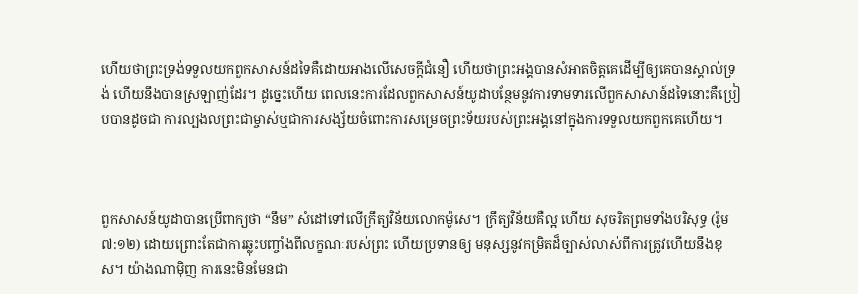ហើយថាព្រះទ្រង់ទទួលយកពួកសាសន៍ដទៃគឺដោយអាងលើសេចក្តីជំនឿ ហើយថាព្រះអង្គបានសំអាតចិត្តគេដើម្បីឲ្យគេបានស្គាល់ទ្រង់ ហើយនឹងបានស្រឡាញ់ដែរ។ ដូច្នេះហើយ ពេលនេះការដែលពួកសាសន៍យូដាបន្ថែមនូវការទាមទារលើពួកសាសាន៍ដទៃនោះគឺប្រៀបបានដូចជា ការល្បងលព្រះជាម្ចាស់ឬជាការសង្ស័យចំពោះការសម្រេចព្រះទ័យរបស់ព្រះអង្គនៅក្នុងការទទួលយកពួកគេហើយ។



ពួកសាសន៍យូដាបានប្រើពាក្យថា “នឹម” សំដៅទៅលើក្រឹត្យវិន័យលោកម៉ូសេ។ ក្រឹត្យវិន័យគឺល្អ ហើយ សុចរិតព្រមទាំងបរិសុទ្ធ (រ៉ូម ៧:១២) ដោយព្រោះតែជាការឆ្លុះបញ្ចាំងពីលក្ខណៈរបស់ព្រះ ហើយប្រទានឲ្យ មនុស្សនូវកម្រិតដ៏ច្បាស់លាស់ពីការត្រូវហើយនឹងខុស។ យ៉ាងណាម៉ិញ ការនេះមិនមែនជា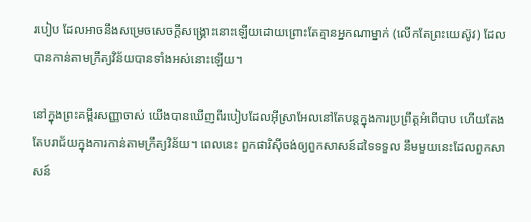របៀប ដែលអាចនឹងសម្រេចសេចក្តីសង្រ្គោះនោះឡើយដោយព្រោះតែគ្មានអ្នកណាម្នាក់ (លើកតែព្រះយេស៊ូវ) ដែលបានកាន់តាមក្រឹត្យវិន័យបានទាំងអស់នោះឡើយ។

នៅក្នុងព្រះគម្ពីរសញ្ញាចាស់ យើងបានឃើញពីរបៀបដែលអ៊ីស្រាអែលនៅតែបន្តក្នុងការប្រព្រឹត្តអំពើបាប ហើយតែងតែបរាជ័យក្នុងការកាន់តាមក្រឹត្យវិន័យ។ ពេលនេះ ពួកផារិស៊ីចង់ឲ្យពួកសាសន៍ដទៃទទួល នឹមមួយនេះដែលពួកសាសន៍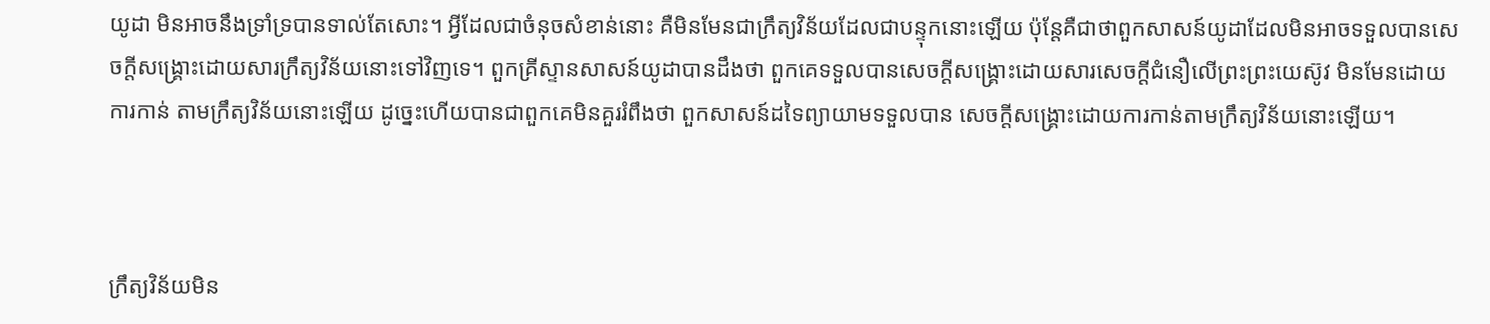យូដា មិនអាចនឹងទ្រាំទ្របានទាល់តែសោះ។ អ្វីដែលជាចំនុចសំខាន់នោះ គឺមិនមែនជាក្រឹត្យវិន័យដែលជាបន្ទុកនោះឡើយ ប៉ុន្តែគឺជាថាពួកសាសន៍យូដាដែលមិនអាចទទួលបានសេចក្តីសង្រ្គោះដោយសារក្រឹត្យវិន័យនោះទៅវិញទេ។ ពួកគ្រីស្ទានសាសន៍យូដាបានដឹងថា ពួកគេទទួលបានសេចក្តីសង្រ្គោះដោយសារសេចក្តីជំនឿលើព្រះព្រះយេស៊ូវ មិនមែនដោយការកាន់ តាមក្រឹត្យវិន័យនោះឡើយ ដូច្នេះហើយបានជាពួកគេមិនគួររំពឹងថា ពួកសាសន៍ដទៃព្យាយាមទទួលបាន សេចក្តីសង្រ្គោះដោយការកាន់តាមក្រឹត្យវិន័យនោះឡើយ។



ក្រឹត្យវិន័យមិន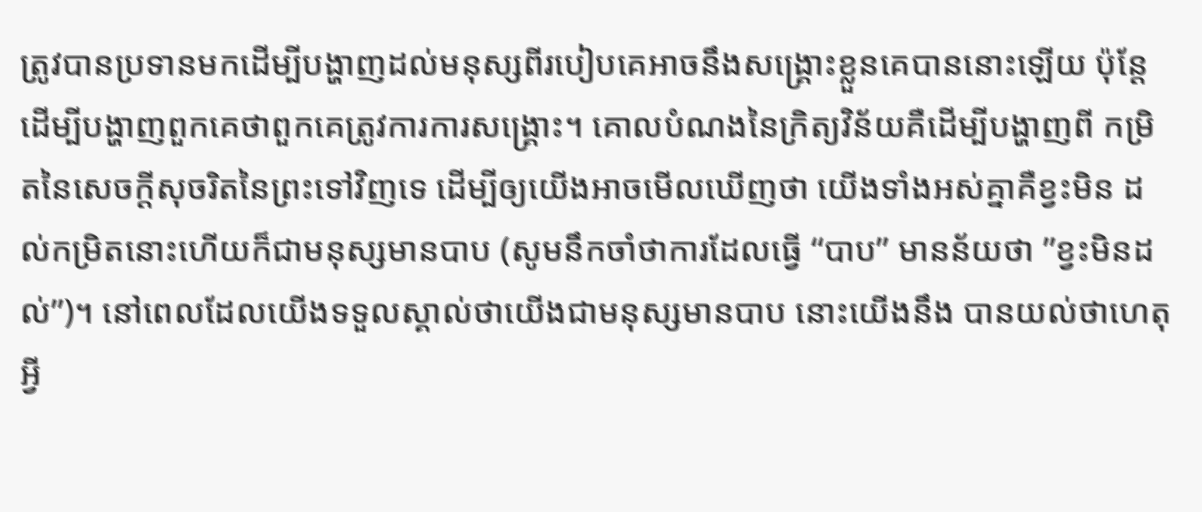ត្រូវបានប្រទានមកដើម្បីបង្ហាញដល់មនុស្សពីរបៀបគេអាចនឹងសង្រ្គោះខ្លួនគេបាននោះឡើយ ប៉ុន្តែដើម្បីបង្ហាញពួកគេថាពួកគេត្រូវការការសង្គ្រោះ។ គោលបំណងនៃក្រិត្យវិន័យគឺដើម្បីបង្ហាញពី កម្រិតនៃសេចក្តីសុចរិតនៃព្រះទៅវិញទេ ដើម្បីឲ្យយើងអាចមើលឃើញថា យើងទាំងអស់គ្នាគឺខ្វះមិន ដល់កម្រិតនោះហើយក៏ជាមនុស្សមានបាប (សូមនឹកចាំថាការដែលធ្វើ “បាប” មានន័យថា ”ខ្វះមិនដល់”)។ នៅពេលដែលយើងទទួលស្គាល់ថាយើងជាមនុស្សមានបាប នោះយើងនឹង បានយល់ថាហេតុអ្វី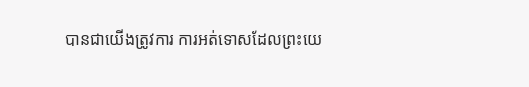បានជាយើងត្រូវការ ការអត់ទោសដែលព្រះយេ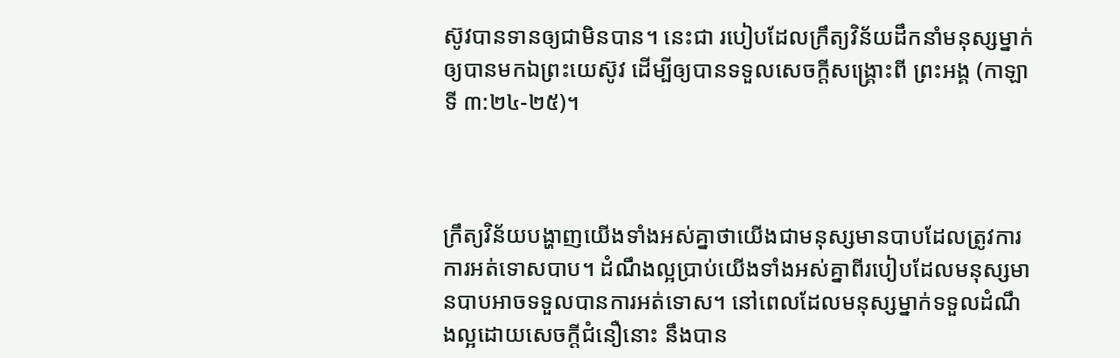ស៊ូវបានទានឲ្យជាមិនបាន។ នេះជា របៀបដែលក្រឹត្យវិន័យដឹកនាំមនុស្សម្នាក់ឲ្យបានមកឯព្រះយេស៊ូវ ដើម្បីឲ្យបានទទួលសេចក្តីសង្រ្គោះពី ព្រះអង្គ (កាឡាទី ៣:២៤-២៥)។



ក្រឹត្យវិន័យបង្ហាញយើងទាំងអស់គ្នាថាយើងជាមនុស្សមានបាបដែលត្រូវការការអត់ទោសបាប។ ដំណឹងល្អប្រាប់យើងទាំងអស់គ្នាពីរបៀបដែលមនុស្សមានបាបអាចទទួលបានការអត់ទោស។ នៅពេលដែលមនុស្សម្នាក់ទទួលដំណឹងល្អដោយសេចក្តីជំនឿនោះ នឹងបាន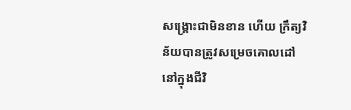សង្រ្គោះជាមិនខាន ហើយ ក្រឹត្យវិន័យបានត្រូវសម្រេចគោលដៅនៅក្នុងជីវិ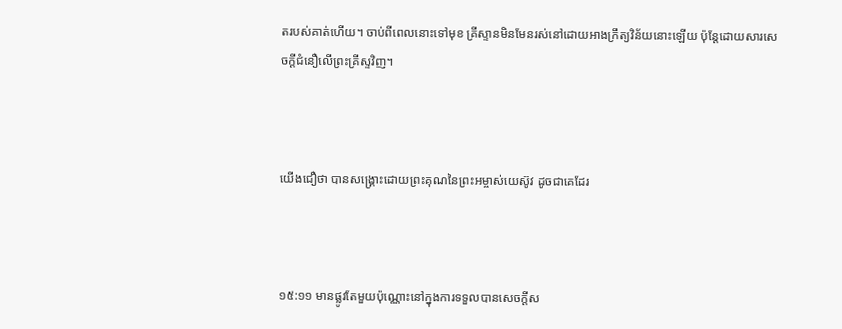តរបស់គាត់ហើយ។ ចាប់ពីពេលនោះទៅមុខ គ្រីស្ទានមិនមែនរស់នៅដោយអាងក្រឹត្យវិន័យនោះឡើយ ប៉ុន្តែដោយសារសេចក្តីជំនឿលើព្រះគ្រីស្ទវិញ។



យើងជឿថា បានសង្គ្រោះដោយព្រះ‌គុណនៃព្រះ‌អម្ចាស់យេស៊ូវ ដូចជាគេដែរ



១៥:១១ មានផ្លូវតែមួយប៉ុណ្ណោះនៅក្នុងការទទួលបានសេចក្តីស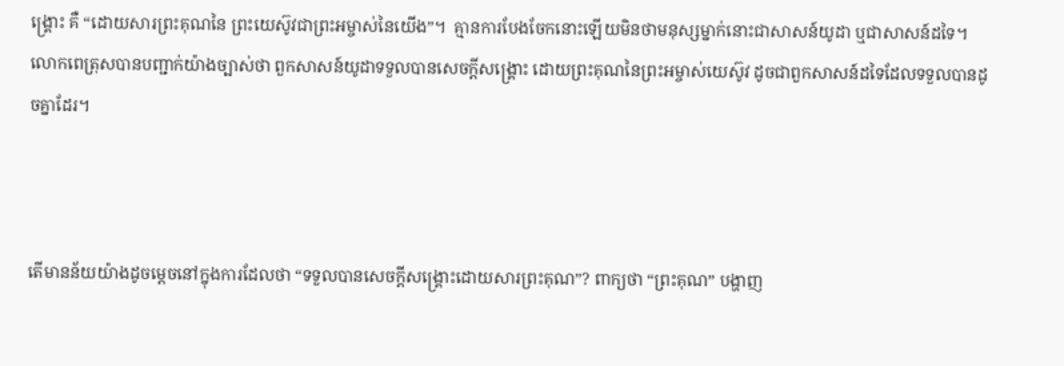ង្រ្គោះ គឺ “ដោយសារព្រះគុណនៃ ព្រះយេស៊ូវជាព្រះអម្ចាស់នៃយើង”។  គ្មានការបែងចែកនោះឡើយមិនថាមនុស្សម្នាក់នោះជាសាសន៍យូដា ឬជាសាសន៍ដទៃ។ លោកពេត្រុសបានបញ្ជាក់យ៉ាងច្បាស់ថា ពួកសាសន៍យូដាទទួលបានសេចក្តីសង្រ្គោះ ដោយព្រះ‌គុណនៃព្រះ‌អម្ចាស់យេស៊ូវ ដូចជាពួកសាសន៍ដទៃដែលទទួលបានដូចគ្នាដែរ។



តើមានន័យយ៉ាងដូចម្តេចនៅក្នុងការដែលថា “ទទួលបានសេចក្តីសង្រ្គោះដោយសារព្រះគុណ”? ពាក្យថា “ព្រះគុណ” បង្ហាញ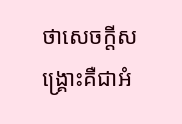ថាសេចក្តីសង្រ្គោះគឺជាអំ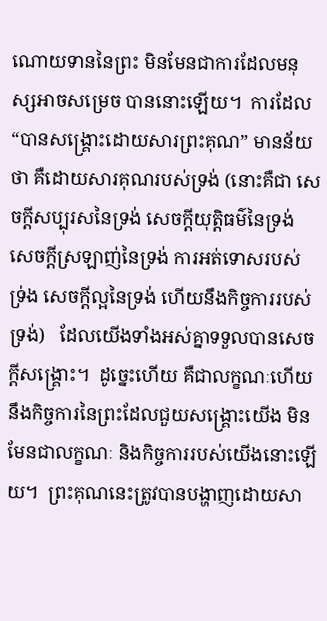ណោយទាននៃព្រះ មិនមែនជាការដែលមនុស្សអាចសម្រេច បាននោះឡើយ។  ការដែល “បានសង្រ្គោះដោយសារព្រះគុណ” មានន័យថា គឺដោយសារគុណរបស់ទ្រង់ (នោះគឺជា សេចក្តីសប្បុរសនៃទ្រង់ សេចក្តីយុត្តិធម៌នៃទ្រង់ សេចក្តីស្រឡាញ់នៃទ្រង់ ការអត់ទោសរបស់ ទ្រ់ង សេចក្តីល្អនៃទ្រង់ ហើយនឹងកិច្ចការរបស់ទ្រង់)   ដែលយើងទាំងអស់គ្នាទទួលបានសេចក្តីសង្រ្គោះ។  ដូច្នេះហើយ គឺជាលក្ខណៈហើយនឹងកិច្ចការនៃព្រះដែលជួយសង្រ្គោះយើង មិនមែនជាលក្ខណៈ និងកិច្ចការរបស់យើងនោះឡើយ។  ព្រះគុណនេះត្រូវបានបង្ហាញដោយសា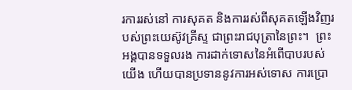រការរស់នៅ ការសុគត និងការរស់ពីសុគតឡើងវិញរបស់ព្រះយេស៊ូវគ្រីស្ទ ជាព្រះរាជបុត្រានៃព្រះ។  ព្រះអង្គបានទទួលរង ការដាក់ទោសនៃអំពើបាបរបស់យើង ហើយបានប្រទាននូវការអស់ទោស ការប្រោ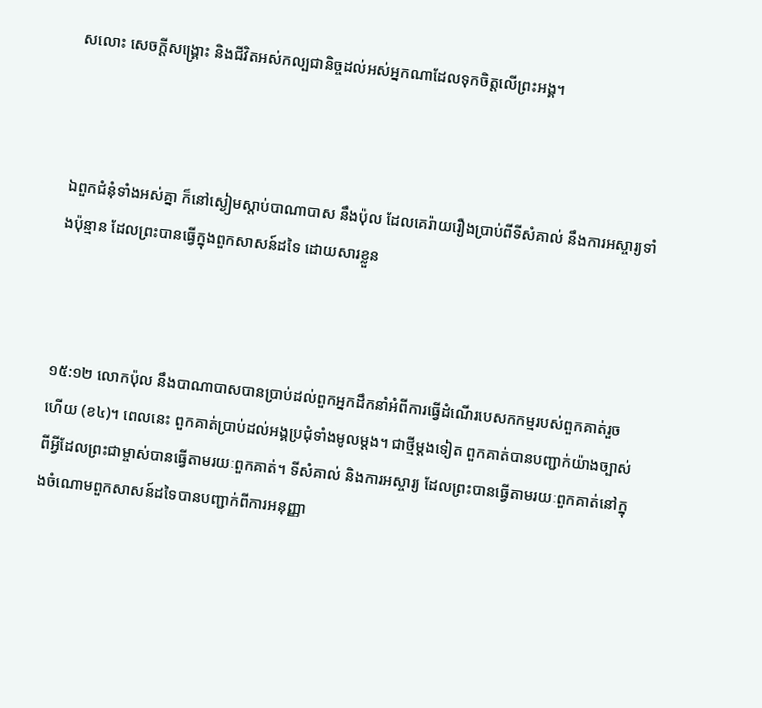សលោះ សេចក្តីសង្រ្គោះ និងជីវិតអស់កល្បជានិច្ចដល់អស់អ្នកណាដែលទុកចិត្តលើព្រះអង្គ។



ឯពួកជំនុំទាំងអស់គ្នា ក៏នៅស្ងៀមស្តាប់បា‌ណា‌បាស នឹងប៉ុល ដែលគេរ៉ាយរឿងប្រាប់ពីទីសំគាល់ នឹងការអស្ចារ្យទាំងប៉ុន្មាន ដែលព្រះបានធ្វើក្នុងពួកសាសន៍ដទៃ ដោយ‌សារខ្លួន



១៥:១២ លោកប៉ុល នឹងបាណាបាសបានប្រាប់ដល់ពួកអ្នកដឹកនាំអំពីការធ្វើដំណើរបេសកកម្មរបស់ពួកគាត់រួចហើយ (ខ៤)។ ពេលនេះ ពួកគាត់ប្រាប់ដល់អង្គប្រជុំទាំងមូលម្តង។ ជាថ្មីម្តងទៀត ពួកគាត់បានបញ្ជាក់យ៉ាងច្បាស់ពីអ្វីដែលព្រះជាម្ចាស់បានធ្វើតាមរយៈពួកគាត់។ ទីសំគាល់ និងការអស្ចារ្យ ដែលព្រះបានធ្វើតាមរយៈពួកគាត់នៅក្នុងចំណោមពួកសាសន៍ដទៃបានបញ្ជាក់ពីការអនុញ្ញា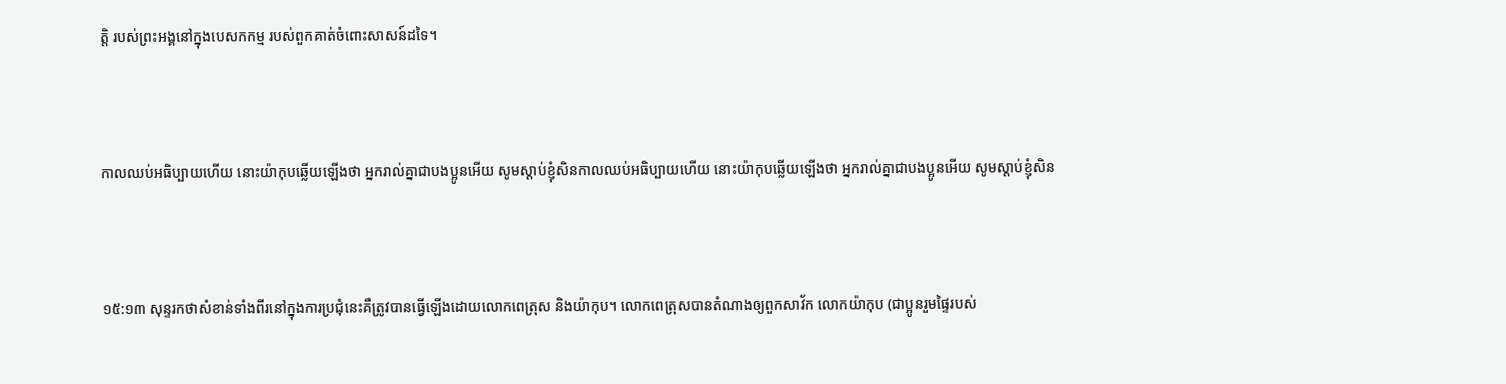ត្តិ របស់ព្រះអង្គនៅក្នុងបេសកកម្ម របស់ពួកគាត់ចំពោះសាសន៍ដទៃ។



កាលឈប់អធិប្បាយហើយ នោះយ៉ាកុបឆ្លើយឡើងថា អ្នករាល់គ្នាជាបងប្អូនអើយ សូមស្តាប់ខ្ញុំសិនកាលឈប់អធិប្បាយហើយ នោះយ៉ាកុបឆ្លើយឡើងថា អ្នករាល់គ្នាជាបងប្អូនអើយ សូមស្តាប់ខ្ញុំសិន



១៥:១៣ សុន្ទរកថាសំខាន់ទាំងពីរនៅក្នុងការប្រជុំនេះគឺត្រូវបានធ្វើឡើងដោយលោកពេត្រុស និងយ៉ាកុប។ លោកពេត្រុសបានតំណាងឲ្យពួកសាវ័ក លោកយ៉ាកុប (ជាប្អូនរួមផ្ទៃរបស់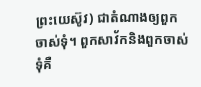ព្រះយេស៊ូវ) ជាតំណាងឲ្យពួកចាស់ទុំ។ ពួកសាវ័កនិងពួកចាស់ទុំគឺ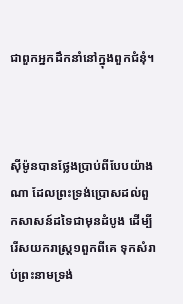ជាពួកអ្នកដឹកនាំនៅក្នុងពួកជំនុំ។



ស៊ីម៉ូនបានថ្លែងប្រាប់ពីបែបយ៉ាងណា ដែលព្រះ‌ទ្រង់ប្រោសដល់ពួកសាសន៍ដទៃជាមុនដំបូង ដើម្បីរើសយករាស្ត្រ១ពួកពីគេ ទុកសំរាប់ព្រះ‌នាមទ្រង់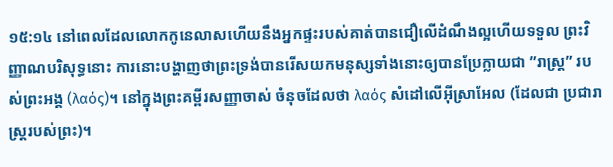១៥:១៤ នៅពេលដែលលោកកូនេលាសហើយនឹងអ្នកផ្ទះរបស់គាត់បានជឿលើដំណឹងល្អហើយទទួល ព្រះវិញ្ញាណបរិសុទ្ធនោះ ការនោះបង្ហាញថាព្រះទ្រង់បានរើសយកមនុស្សទាំងនោះឲ្យបានប្រែក្លាយជា ”រាស្រ្ត” របស់ព្រះអង្គ (λαός)។ នៅក្នុងព្រះគម្ពីរសញ្ញាចាស់ ចំនុចដែលថា λαός សំដៅលើអ៊ីស្រាអែល (ដែលជា ប្រជារាស្រ្តរបស់ព្រះ)។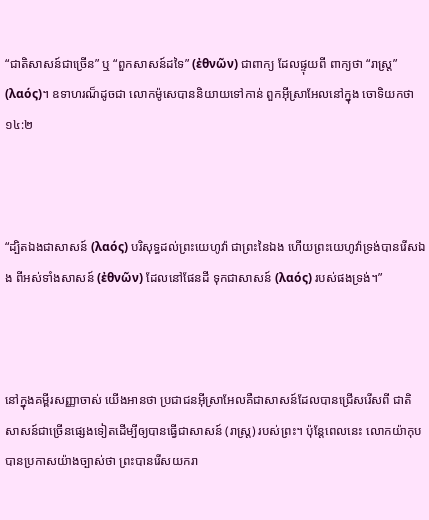“ជាតិសាសន៍ជាច្រើន” ឬ “ពួកសាសន៍ដទៃ” (ἐθνῶν) ជាពាក្យ ដែលផ្ទុយពី ពាក្យថា “រាស្រ្ត” (λαός)។ ឧទាហរណ៏ដូចជា លោកម៉ូសេបាននិយាយទៅកាន់ ពួកអ៊ីស្រាអែលនៅក្នុង ចោទិយកថា ១៤:២



“ដ្បិតឯងជាសាសន៍ (λαός) បរិសុទ្ធដល់ព្រះយេហូវ៉ា ជាព្រះនៃឯង ហើយព្រះយេហូវ៉ាទ្រង់បានរើសឯង ពីអស់ទាំងសាសន៍ (ἐθνῶν) ដែលនៅផែនដី ទុកជាសាសន៍ (λαός) របស់ផងទ្រង់។”



នៅក្នុងគម្ពីរសញ្ញាចាស់ យើងអានថា ប្រជាជនអ៊ីស្រាអែលគឺជាសាសន៍ដែលបានជ្រើសរើសពី ជាតិសាសន៍ជាច្រើនផ្សេងទៀតដើម្បីឲ្យបានធ្វើជាសាសន៍ (រាស្រ្ត) របស់ព្រះ។ ប៉ុន្តែពេលនេះ លោកយ៉ាកុបបានប្រកាសយ៉ាងច្បាស់ថា ព្រះបានរើសយករា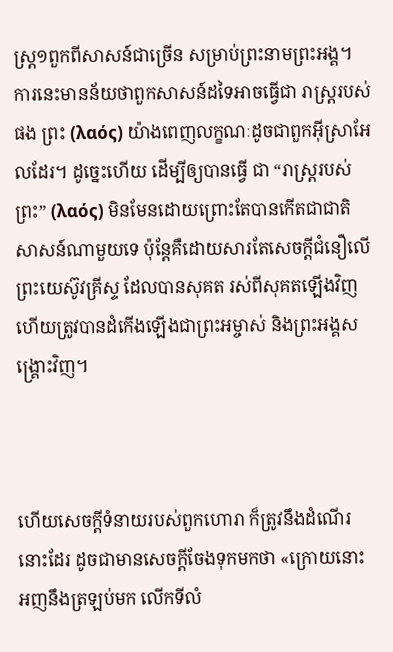ស្រ្ត១ពួកពីសាសន៍ជាច្រើន សម្រាប់ព្រះនាមព្រះអង្គ។ ការនេះមានន័យថាពួកសាសន៍ដទៃអាចធ្វើជា រាស្រ្តរបស់ផង ព្រះ (λαός) យ៉ាងពេញលក្ខណៈដូចជាពួកអ៊ីស្រាអែលដែរ។ ដូច្នេះហើយ ដើម្បីឲ្យបានធ្វើ ជា “រាស្រ្តរបស់ព្រះ” (λαός) មិនមែនដោយព្រោះតែបានកើតជាជាតិសាសន៍ណាមួយទេ ប៉ុន្តែគឺដោយសារតែសេចក្តីជំនឿលើ ព្រះយេស៊ូវគ្រីស្ទ ដែលបានសុគត រស់ពីសុគតឡើងវិញ ហើយត្រូវបានដំកើងឡើងជាព្រះអម្ចាស់ និងព្រះអង្គសង្រ្គោះវិញ។



ហើយសេចក្ដីទំនាយរបស់ពួកហោរា ក៏ត្រូវនឹងដំណើរនោះដែរ ដូចជាមានសេចក្ដីចែងទុកមកថា «ក្រោយនោះ អញនឹងត្រឡប់មក លើកទីលំ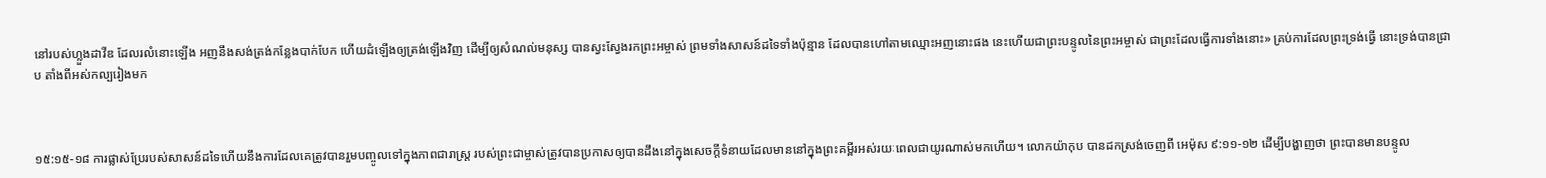នៅរបស់ហ្លួងដាវីឌ ដែលរលំនោះឡើង អញនឹងសង់ត្រង់កន្លែងបាក់បែក ហើយដំឡើងឲ្យត្រង់ឡើងវិញ ដើម្បីឲ្យសំណល់មនុស្ស បានស្វះ‌ស្វែងរកព្រះ‌អម្ចាស់ ព្រមទាំងសាសន៍ដទៃទាំងប៉ុន្មាន ដែលបានហៅតាមឈ្មោះអញនោះផង នេះហើយជាព្រះ‌បន្ទូលនៃព្រះ‌អម្ចាស់ ជាព្រះដែលធ្វើការទាំងនោះ» គ្រប់ការដែលព្រះ‌ទ្រង់ធ្វើ នោះទ្រង់បានជ្រាប តាំងពីអស់‌កល្បរៀងមក



១៥:១៥-១៨ ការផ្លាស់ប្រែរបស់សាសន៍ដទៃហើយនឹងការដែលគេត្រូវបានរួមបញ្ចូលទៅក្នុងភាពជារាស្រ្ត របស់ព្រះជាម្ចាស់ត្រូវបានប្រកាសឲ្យបានដឹងនៅក្នុងសេចក្តីទំនាយដែលមាននៅក្នុងព្រះគម្ពីរអស់រយៈពេលជាយូរណាស់មកហើយ។ លោកយ៉ាកុប បានដកស្រង់ចេញពី អេម៉ុស ៩:១១-១២ ដើម្បីបង្ហាញថា ព្រះបានមានបន្ទូល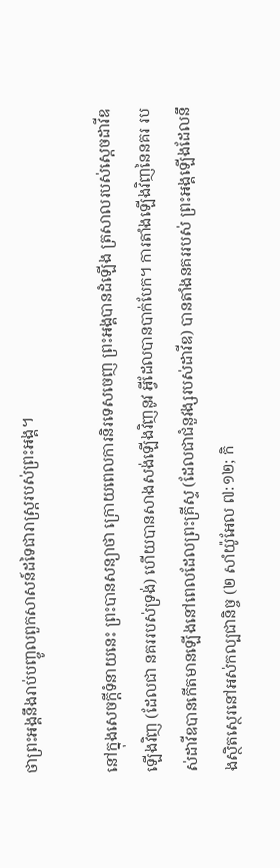ថាព្រះអង្គនឹងរាប់បញ្ចូលពួកសាសន៍ដទៃជារាស្រ្តរបស់ព្រះអង្គ។

នៅក្នុងសេចក្តីទំនាយនេះ ព្រះបានសន្យាថា ក្រោយពេលការនិរទេសចេញ ព្រះអង្គបានដំឡើង ត្រសាលរបស់ស្តេចដាវីឌឡើងវិញ (ដែលជា នគររបស់ទ្រង់) ហើយបានសាងសង់ឡើងវិញនូវ អ្វីដែលបានបាក់បែក។ ការតាំងឡើងវិញនៃនគរ របស់ដាវីឌបានកើតមានឡើងនៅពេលដែលព្រះគ្រីស្ទ (ដែលជាជំនួវង្សរបស់ដាវីឌ) បានតាំងនគររបស់ ព្រះអង្គឡើងដែលនឹងស្ថិតស្ថេរនៅអស់កល្បជានិច្ច (២ សាំយ៉ូអែល ៧:១២; កិ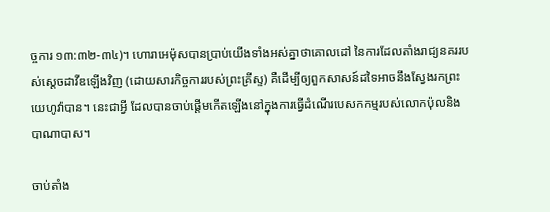ច្ចការ ១៣:៣២-៣៤)។ ហោរាអេម៉ុសបានប្រាប់យើងទាំងអស់គ្នាថាគោលដៅ នៃការដែលតាំងរាជ្យនគររបស់ស្តេចដាវីឌឡើងវិញ (ដោយសារកិច្ចការរបស់ព្រះគ្រីស្ទ) គឺដើម្បីឲ្យពួកសាសន៍ដទៃអាចនឹងស្វែងរកព្រះយេហូវ៉ាបាន។ នេះជាអ្វី ដែលបានចាប់ផ្តើមកើតឡើងនៅក្នុងការធ្វើដំណើរបេសកកម្មរបស់លោកប៉ុលនិងបាណាបាស។

ចាប់តាំង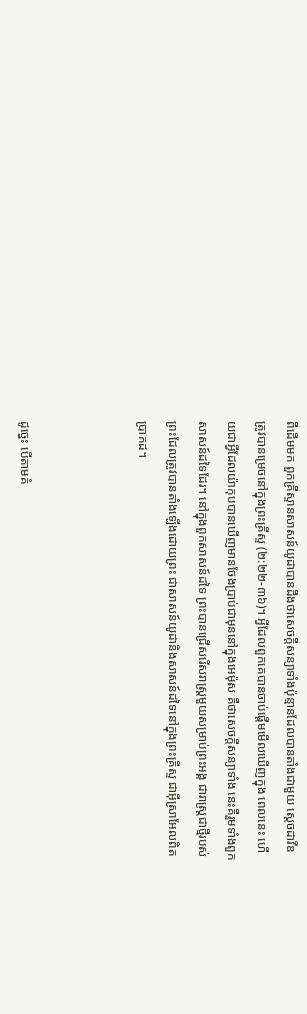ពីដើមមក ពួកគ្រីស្ទានសាសន៍យូដាបានដឹងថាសេចក្តីសន្យាទាំងប៉ុន្មានដែលបានតាំងជាមួយ ស្តេចដាវីឌ ត្រូវបានម្រេចនៅក្នុងព្រះគ្រីស្ទ (២:២២-៣៦)។ អ្វីដែលពួកគេបានចាប់ផ្តើមមើលឃើញក្នុង ពេលនេះ ហើយជាអ្វីដែលយ៉ាកុបបានឃើញមានចែងប្រាប់ជាមុននៅក្នុងអេម៉ុស គឺថាសេចក្តីសន្យាទាំង នេះគឺរួមទាំងពួកសាសន៍ដទៃដែរ។ នៅក្នុងពួកសាសន៍ដទៃ ព្រះបានជ្រើសរើសរាស្រ្តមួយសម្រាប់ព្រះអង្គ ជារាស្រ្តជាថ្មីរបស់ព្រះដែលត្រូវបានតាំងឡើងដោយព្រះ ជាសាសន៍យូដានិងសាសន៍ដទៃនៅក្នុងព្រះគ្រីស្ទ ជាអ៊ីស្រាអែលពិតប្រាកដ។



ដូច្នេះ បើតាមគំ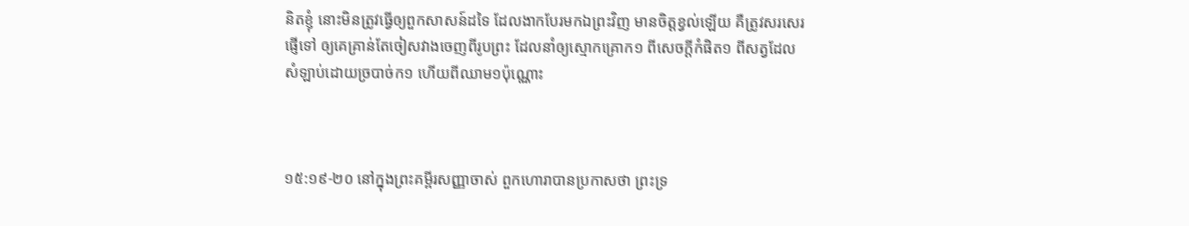និតខ្ញុំ នោះមិនត្រូវធ្វើឲ្យពួកសាសន៍ដទៃ ដែលងាកបែរមកឯព្រះវិញ មានចិត្តខ្វល់ឡើយ គឺត្រូវសរសេរផ្ញើទៅ ឲ្យគេគ្រាន់តែចៀសវាងចេញពីរូបព្រះ ដែលនាំឲ្យស្មោក‌គ្រោក១ ពីសេចក្ដីកំផិត១ ពីសត្វដែលសំឡាប់ដោយច្របាច់ក១ ហើយពីឈាម១ប៉ុណ្ណោះ



១៥:១៩-២០ នៅក្នុងព្រះគម្ពីរសញ្ញាចាស់ ពួកហោរាបានប្រកាសថា ព្រះទ្រ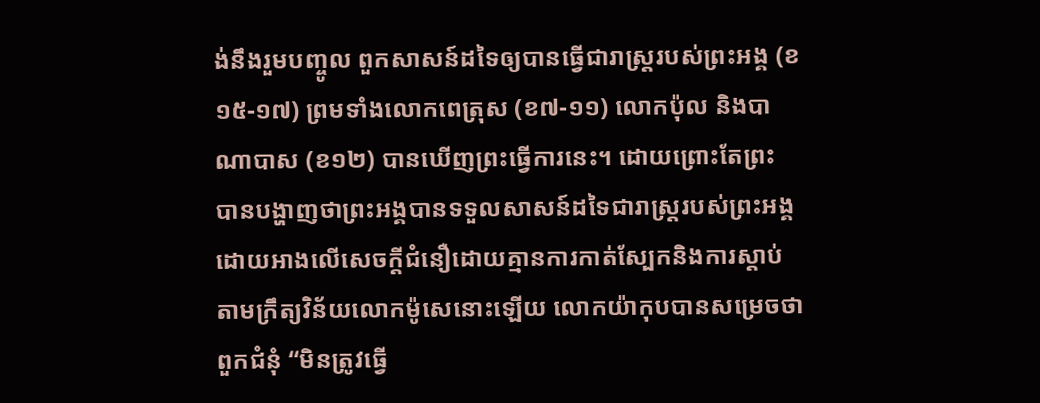ង់នឹងរួមបញ្ចូល ពួកសាសន៍ដទៃឲ្យបានធ្វើជារាស្រ្តរបស់ព្រះអង្គ (ខ១៥-១៧) ព្រមទាំងលោកពេត្រុស (ខ៧-១១) លោកប៉ុល និងបាណាបាស (ខ១២) បានឃើញព្រះធ្វើការនេះ។ ដោយព្រោះតែព្រះ បានបង្ហាញថាព្រះអង្គបានទទួលសាសន៍ដទៃជារាស្រ្តរបស់ព្រះអង្គដោយអាងលើសេចក្តីជំនឿដោយគ្មានការកាត់ស្បែកនិងការស្តាប់តាមក្រឹត្យវិន័យលោកម៉ូសេនោះឡើយ លោកយ៉ាកុបបានសម្រេចថាពួកជំនុំ “មិនត្រូវធ្វើ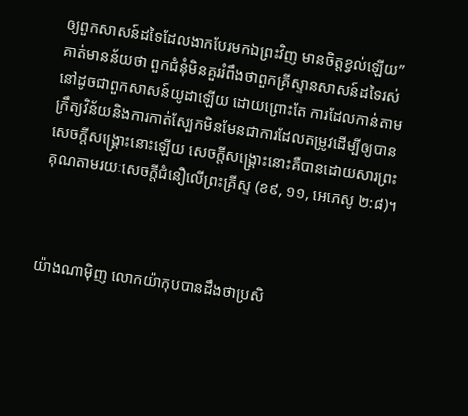ឲ្យពួកសាសន៍ដទៃដែលងាកបែរមកឯព្រះវិញ មានចិត្តខ្វល់ឡើយ” គាត់មានន័យថា ពួកជំនុំមិនគួររំពឹងថាពួកគ្រីស្ទានសាសន៍ដទៃរស់នៅដូចជាពួកសាសន៍យូដាឡើយ ដោយព្រោះតែ ការដែលកាន់តាមក្រឹត្យវិន័យនិងការកាត់ស្បែកមិនមែនជាការដែលតម្រូវដើម្បីឲ្យបានសេចក្តីសង្រ្គោះនោះឡើយ សេចក្តីសង្រ្គោះនោះគឺបានដោយសារព្រះគុណតាមរយៈសេចក្តីជំនឿលើព្រះគ្រីស្ទ (ខ៩, ១១, អេភេសូ ២:៨)។



យ៉ាងណាម៉ិញ លោកយ៉ាកុបបានដឹងថាប្រសិ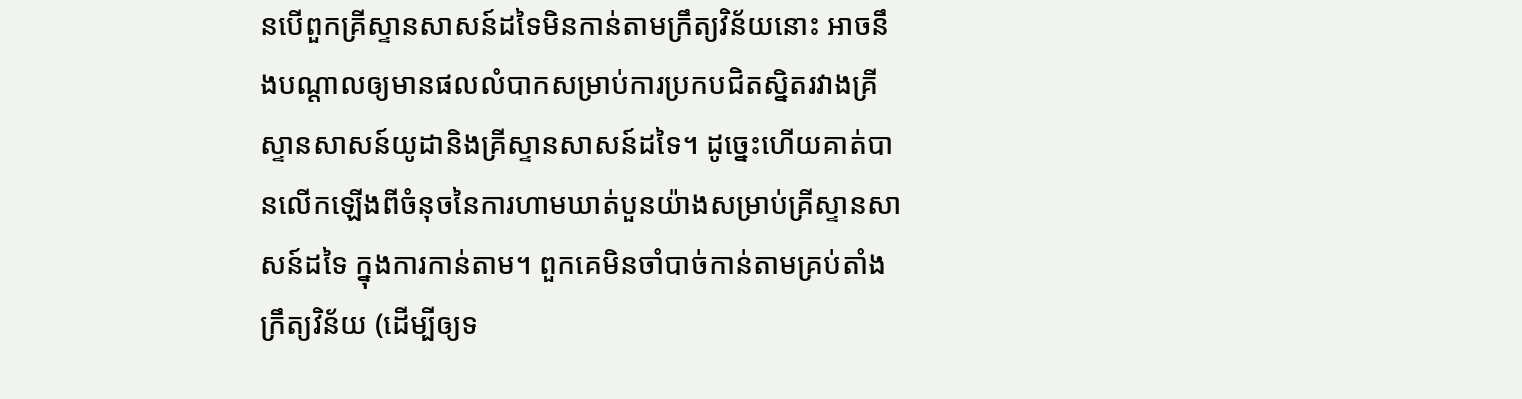នបើពួកគ្រីស្ទានសាសន៍ដទៃមិនកាន់តាមក្រឹត្យវិន័យនោះ អាចនឹងបណ្តាលឲ្យមានផលលំបាកសម្រាប់ការប្រកបជិតស្និតរវាងគ្រីស្ទានសាសន៍យូដានិងគ្រីស្ទានសាសន៍ដទៃ។ ដូច្នេះហើយគាត់បានលើកឡើងពីចំនុចនៃការហាមឃាត់បួនយ៉ាងសម្រាប់គ្រីស្ទានសាសន៍ដទៃ ក្នុងការកាន់តាម។ ពួកគេមិនចាំបាច់កាន់តាមគ្រប់តាំងក្រឹត្យវិន័យ (ដើម្បីឲ្យទ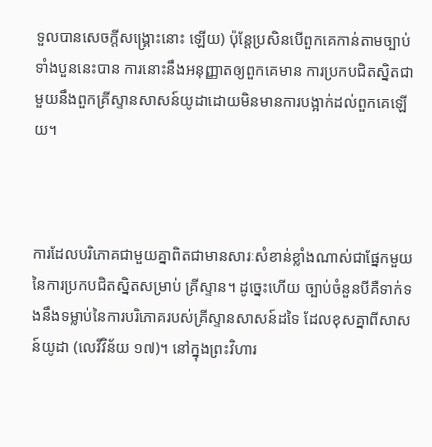ទួលបានសេចក្តីសង្រ្គោះនោះ ឡើយ) ប៉ុន្តែប្រសិនបើពួកគេកាន់តាមច្បាប់ទាំងបួននេះបាន ការនោះនឹងអនុញ្ញាតឲ្យពួកគេមាន ការប្រកបជិតស្និតជាមួយនឹងពួកគ្រីស្ទានសាសន៍យូដាដោយមិនមានការបង្អាក់ដល់ពួកគេឡើយ។



ការដែលបរិភោគជាមួយគ្នាពិតជាមានសារៈសំខាន់ខ្លាំងណាស់ជាផ្នែកមួយនៃការប្រកបជិតស្និតសម្រាប់ គ្រីស្ទាន។ ដូច្នេះហើយ ច្បាប់ចំនួនបីគឺទាក់ទងនឹងទម្លាប់នៃការបរិភោគរបស់គ្រីស្ទានសាសន៍ដទៃ ដែលខុសគ្នាពីសាសន៍យូដា (លេវីវិន័យ ១៧)។ នៅក្នុងព្រះវិហារ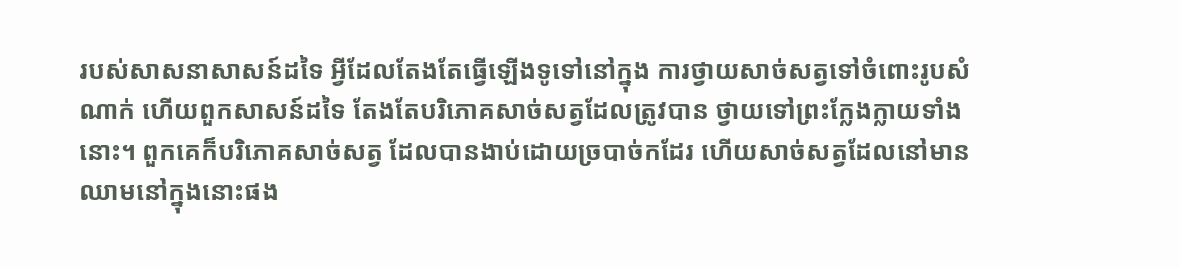របស់សាសនាសាសន៍ដទៃ អ្វីដែលតែងតែធ្វើឡើងទូទៅនៅក្នុង ការថ្វាយសាច់សត្វទៅចំពោះរូបសំណាក់ ហើយពួកសាសន៍ដទៃ តែងតែបរិភោគសាច់សត្វដែលត្រូវបាន ថ្វាយទៅព្រះក្លែងក្លាយទាំងនោះ។ ពួកគេក៏បរិភោគសាច់សត្វ ដែលបានងាប់ដោយច្របាច់កដែរ ហើយសាច់សត្វដែលនៅមានឈាមនៅក្នុងនោះផង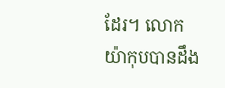ដែរ។ លោកយ៉ាកុបបានដឹង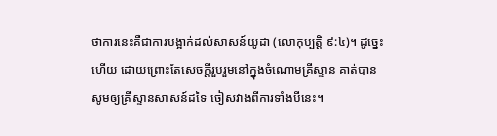ថាការនេះគឺជាការបង្អាក់ដល់សាសន៍យូដា (លោកុប្បត្តិ ៩:៤)។ ដូច្នេះហើយ ដោយព្រោះតែសេចក្តីរួបរួមនៅក្នុងចំណោមគ្រីស្ទាន គាត់បានសូមឲ្យគ្រីស្ទានសាសន៍ដទៃ ចៀសវាងពីការទាំងបីនេះ។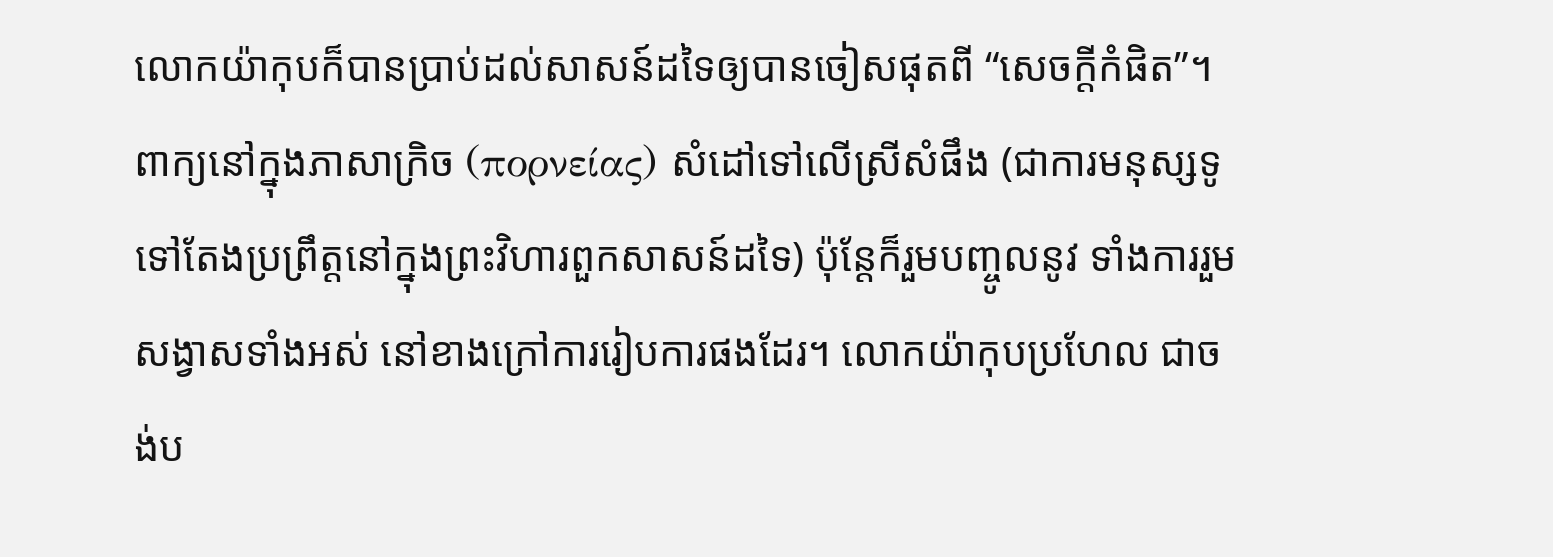លោកយ៉ាកុបក៏បានប្រាប់ដល់សាសន៍ដទៃឲ្យបានចៀសផុតពី “សេចក្តីកំផិត”។ ពាក្យនៅក្នុងភាសាក្រិច (πορνείας) សំដៅទៅលើស្រីសំផឹង (ជាការមនុស្សទូទៅតែងប្រព្រឹត្តនៅក្នុងព្រះវិហារពួកសាសន៍ដទៃ) ប៉ុន្តែក៏រួមបញ្ចូលនូវ ទាំងការរួមសង្វាសទាំងអស់ នៅខាងក្រៅការរៀបការផងដែរ។ លោកយ៉ាកុបប្រហែល ជាចង់ប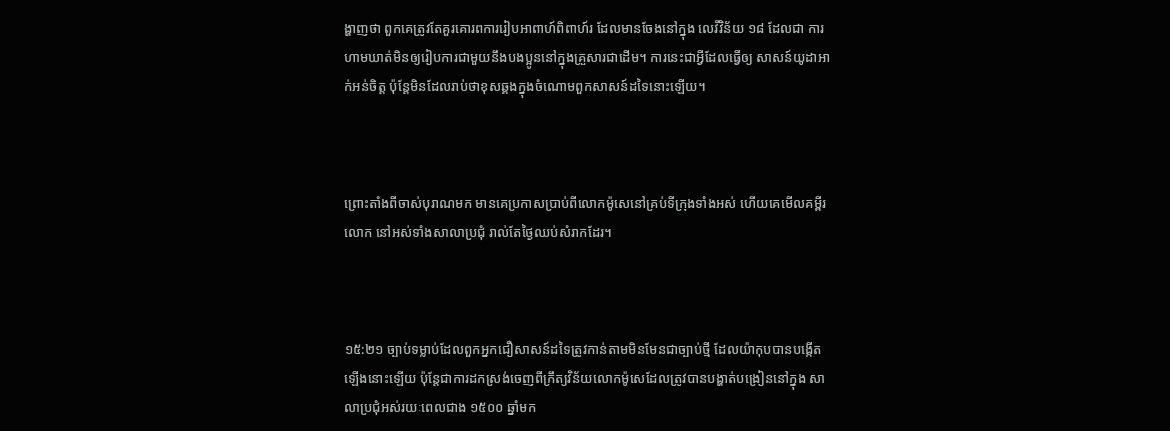ង្ហាញថា ពួកគេត្រូវតែគួរគោរពការរៀបអាពាហ៍ពិពាហ៍រ ដែលមានចែងនៅក្នុង លេវីវិន័យ ១៨ ដែលជា ការហាមឃាត់មិនឲ្យរៀបការជាមួយនឹងបងប្អូននៅក្នុងគ្រួសារជាដើម។ ការនេះជាអ្វីដែលធ្វើឲ្យ សាសន៍យូដាអាក់អន់ចិត្ត ប៉ុន្តែមិនដែលរាប់ថាខុសឆ្គងក្នុងចំណោមពួកសាសន៍ដទៃនោះឡើយ។



ព្រោះតាំងពីចាស់បុរាណមក មានគេប្រកាសប្រាប់ពីលោកម៉ូសេនៅគ្រប់ទីក្រុងទាំងអស់ ហើយគេមើលគម្ពីរលោក នៅអស់ទាំងសាលាប្រជុំ រាល់តែថ្ងៃឈប់សំរាកដែរ។



១៥:២១ ច្បាប់ទម្លាប់ដែលពួកអ្នកជឿសាសន៍ដទៃត្រូវកាន់តាមមិនមែនជាច្បាប់ថ្មី ដែលយ៉ាកុបបានបង្កើត ឡើងនោះឡើយ ប៉ុន្តែជាការដកស្រង់ចេញពីក្រឹត្យវិន័យលោកម៉ូសេដែលត្រូវបានបង្ហាត់បង្រៀននៅក្នុង សាលាប្រជុំអស់រយៈពេលជាង ១៥០០ ឆ្នាំមក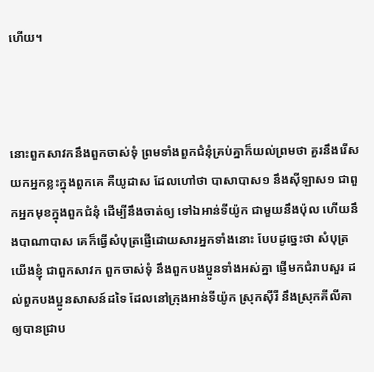ហើយ។



នោះពួកសាវកនឹងពួកចាស់‌ទុំ ព្រមទាំងពួកជំនុំគ្រប់គ្នាក៏យល់ព្រមថា គួរនឹងរើសយកអ្នកខ្លះក្នុងពួកគេ គឺយូដាស ដែលហៅថា បាសា‌បាស១ នឹងស៊ីឡាស១ ជាពួកអ្នកមុខក្នុងពួកជំនុំ ដើម្បីនឹងចាត់ឲ្យ ទៅឯអាន់‌ទី‌យ៉ូក ជាមួយនឹងប៉ុល ហើយនឹងបា‌ណា‌បាស គេក៏ធ្វើសំបុត្រផ្ញើដោយ‌សារអ្នកទាំងនោះ បែបដូច្នេះថា សំបុត្រយើងខ្ញុំ ជាពួកសាវក ពួកចាស់‌ទុំ នឹងពួកបងប្អូនទាំងអស់គ្នា ផ្ញើមកជំរាបសួរ ដល់ពួកបងប្អូនសាសន៍ដទៃ ដែលនៅក្រុងអាន់‌ទី‌យ៉ូក ស្រុកស៊ីរី នឹងស្រុកគីលីគា ឲ្យបានជ្រាប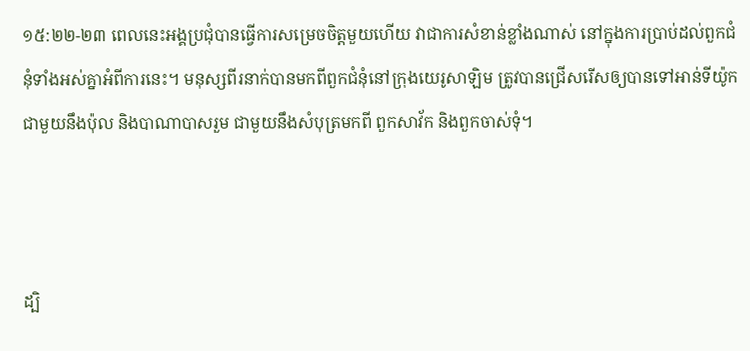១៥:២២-២៣ ពេលនេះអង្គប្រជុំបានធ្វើការសម្រេចចិត្តមួយហើយ វាជាការសំខាន់ខ្លាំងណាស់ នៅក្នុងការប្រាប់ដល់ពួកជំនុំទាំងអស់គ្នាអំពីការនេះ។ មនុស្សពីរនាក់បានមកពីពួកជំនុំនៅក្រុងយេរូសាឡិម ត្រូវបានជ្រើសរើសឲ្យបានទៅអាន់ទីយ៉ូកជាមួយនឹងប៉ុល និងបាណាបាសរួម ជាមួយនឹងសំបុត្រមកពី ពួកសាវ័ក និងពួកចាស់ទុំ។



ដ្បិ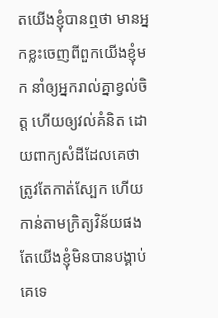តយើងខ្ញុំបានឮថា មានអ្នកខ្លះចេញពីពួកយើងខ្ញុំមក នាំឲ្យអ្នករាល់គ្នាខ្វល់ចិត្ត ហើយឲ្យវល់គំនិត ដោយពាក្យសំដីដែលគេថា ត្រូវតែកាត់ស្បែក ហើយកាន់តាមក្រិត្យ‌វិន័យផង តែយើងខ្ញុំមិនបានបង្គាប់គេទេ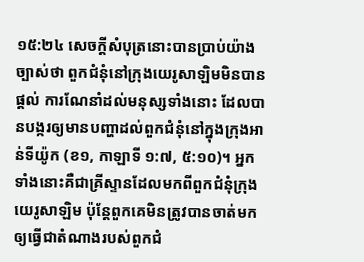១៥:២៤ សេចក្តីសំបុត្រនោះបានប្រាប់យ៉ាងច្បាស់ថា ពួកជំនុំនៅក្រុងយេរូសាឡិមមិនបានផ្ដល់ ការណែនាំដល់មនុស្សទាំងនោះ ដែលបានបង្ករឲ្យមានបញ្ហាដល់ពួកជំនុំនៅក្នុងក្រុងអាន់ទីយ៉ូក (ខ១, កាឡាទី ១:៧, ៥:១០)។ អ្នកទាំងនោះគឺជាគ្រីស្ទានដែលមកពីពួកជំនុំក្រុងយេរូសាឡិម ប៉ុន្តែពួកគេមិនត្រូវបានចាត់មក ឲ្យធ្វើជាតំណាងរបស់ពួកជំ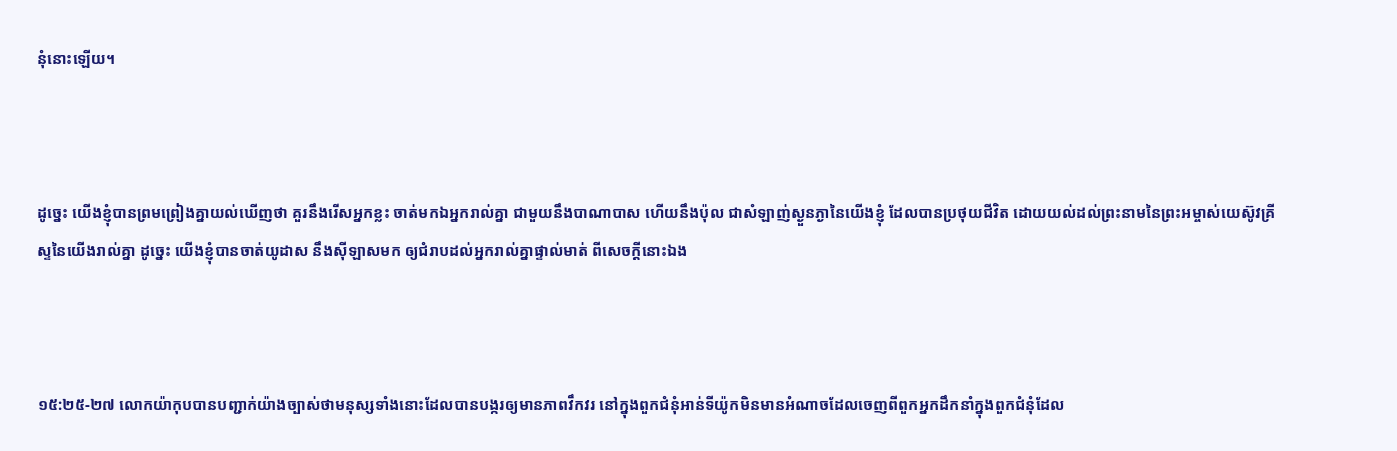នុំនោះឡើយ។



ដូច្នេះ យើងខ្ញុំបានព្រមព្រៀងគ្នាយល់ឃើញថា គួរនឹងរើសអ្នកខ្លះ ចាត់មកឯអ្នករាល់គ្នា ជាមួយនឹងបា‌ណា‌បាស ហើយនឹងប៉ុល ជាសំឡាញ់ស្ងួន‌ភ្ងានៃយើងខ្ញុំ ដែលបានប្រថុយជីវិត ដោយយល់ដល់ព្រះ‌នាមនៃព្រះ‌អម្ចាស់យេស៊ូវ‌គ្រីស្ទនៃយើងរាល់គ្នា ដូច្នេះ យើងខ្ញុំបានចាត់យូដាស នឹងស៊ីឡាសមក ឲ្យជំរាបដល់អ្នករាល់គ្នាផ្ទាល់មាត់ ពីសេចក្ដីនោះឯង



១៥:២៥-២៧ លោកយ៉ាកុបបានបញ្ជាក់យ៉ាងច្បាស់ថាមនុស្សទាំងនោះដែលបានបង្ករឲ្យមានភាពវឹកវរ នៅក្នុងពួកជំនុំអាន់ទីយ៉ូកមិនមានអំណាចដែលចេញពីពួកអ្នកដឹកនាំក្នុងពួកជំនុំដែល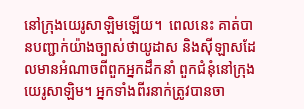នៅក្រុងយេរូសាឡិមឡើយ។  ពេលនេះ គាត់បានបញ្ជាក់យ៉ាងច្បាស់ថាយូដាស និងស៊ីឡាសដែលមានអំណាចពីពួកអ្នកដឹកនាំ ពួកជំនុំនៅក្រុងយេរូសាឡិម។ អ្នកទាំងពីរនាក់ត្រូវបានចា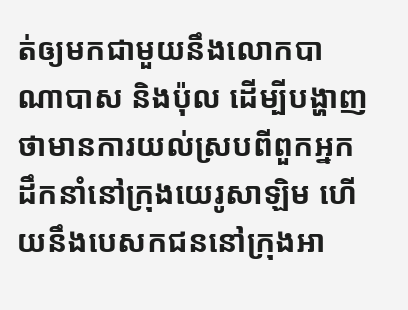ត់ឲ្យមកជាមួយនឹងលោកបាណាបាស និងប៉ុល ដើម្បីបង្ហាញថាមានការយល់ស្របពីពួកអ្នកដឹកនាំនៅក្រុងយេរូសាឡិម ហើយនឹងបេសកជននៅក្រុងអា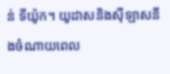ន់ ទីយ៉ូក។ យូដាសនិងស៊ីឡាសនឹងចំណាយពេល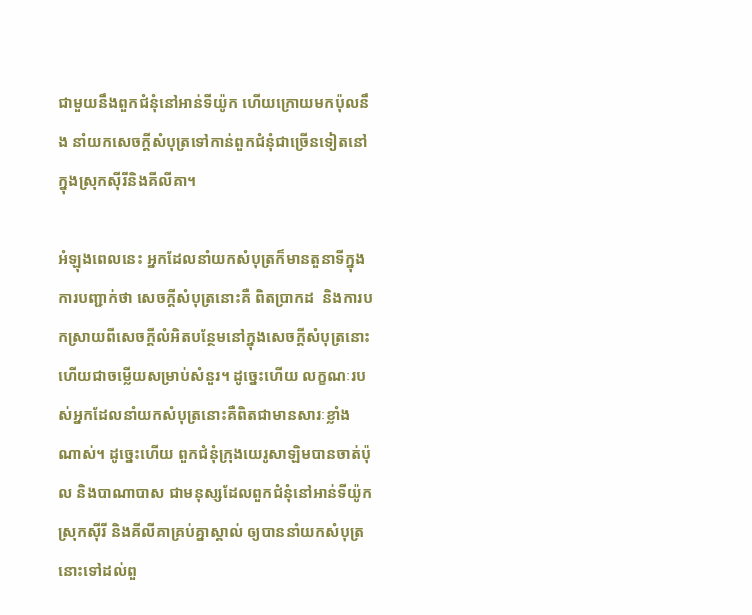ជាមួយនឹងពួកជំនុំនៅអាន់ទីយ៉ូក ហើយក្រោយមកប៉ុលនឹង នាំយកសេចក្តីសំបុត្រទៅកាន់ពួកជំនុំជាច្រើនទៀតនៅក្នុងស្រុកស៊ីរីនិងគីលីគា។

អំឡុងពេលនេះ អ្នកដែលនាំយកសំបុត្រក៏មានតួនាទីក្នុងការបញ្ជាក់ថា សេចក្តីសំបុត្រនោះគឺ ពិតប្រាកដ  និងការបកស្រាយពីសេចក្តីលំអិតបន្ថែមនៅក្នុងសេចក្តីសំបុត្រនោះ ហើយជាចម្លើយសម្រាប់សំនួរ។ ដូច្នេះហើយ លក្ខណៈរបស់អ្នកដែលនាំយកសំបុត្រនោះគឺពិតជាមានសារៈខ្លាំងណាស់។ ដូច្នេះហើយ ពួកជំនុំក្រុងយេរូសាឡិមបានចាត់ប៉ុល និងបាណាបាស ជាមនុស្សដែលពួកជំនុំនៅអាន់ទីយ៉ូក ស្រុកស៊ីរី និងគីលីគាគ្រប់គ្នាស្គាល់ ឲ្យបាននាំយកសំបុត្រនោះទៅដល់ពួ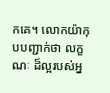កគេ។ លោកយ៉ាកុបបញ្ជាក់ថា លក្ខណៈ ដ៏ល្អរបស់អ្ន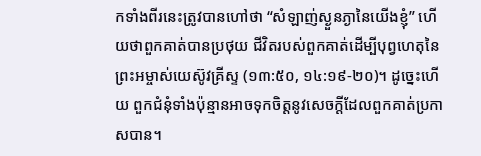កទាំងពីរនេះត្រូវបានហៅថា “សំឡាញ់ស្ងួន‌ភ្ងានៃយើងខ្ញុំ” ហើយថាពួកគាត់បានប្រថុយ ជីវិតរបស់ពួកគាត់ដើម្បីបុព្វហេតុនៃព្រះអម្ចាស់យេស៊ូវគ្រីស្ទ (១៣:៥០, ១៤:១៩-២០)។ ដូច្នេះហើយ ពួកជំនុំទាំងប៉ុន្មានអាចទុកចិត្តនូវសេចក្តីដែលពួកគាត់ប្រកាសបាន។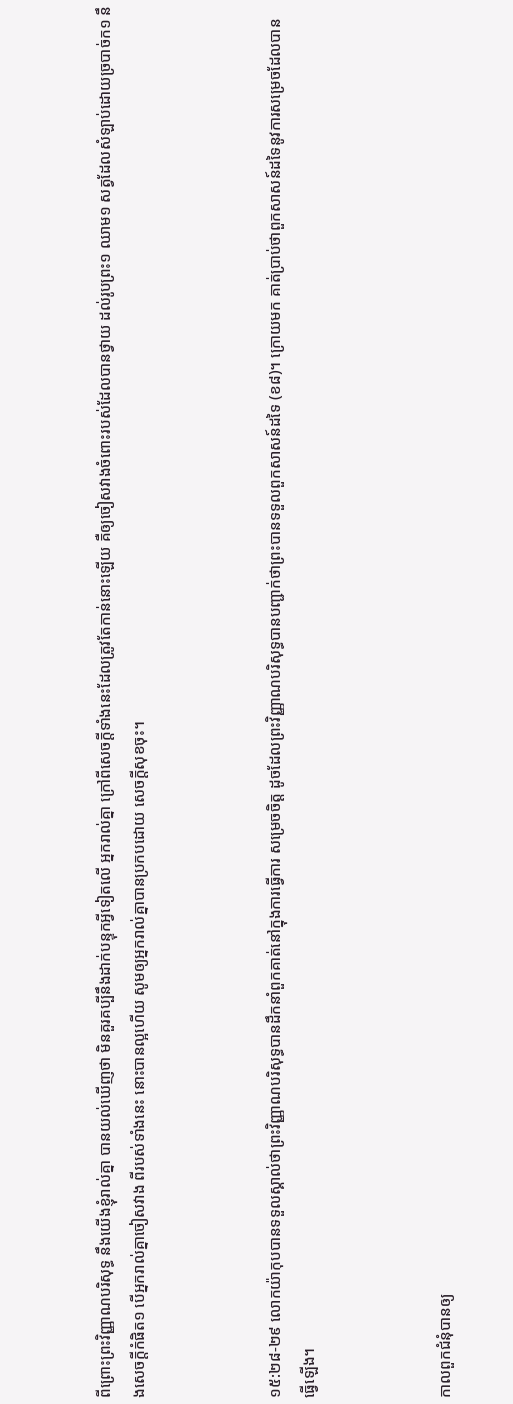ពីព្រោះព្រះ‌វិញ្ញាណបរិសុទ្ធ នឹងយើងខ្ញុំរាល់គ្នា បានយល់ឃើញថា មិនគួរគប្បីនឹងដាក់បន្ទុកអ្វីទៀតលើ អ្នករាល់គ្នា ក្រៅពីសេចក្ដីទាំងនេះដែលត្រូវតែកាន់នោះឡើយ គឺឲ្យចៀសវាងចំពោះរបស់ដែលបានថ្វាយ ដល់រូបព្រះ១ ឈាម១ សត្វដែលសំឡាប់ដោយច្របាច់ក១ នឹងសេចក្ដីកំផិត១ បើអ្នករាល់គ្នាចៀសវាង ពីរបស់ទាំងនេះ នោះបានល្អហើយ សូមឲ្យអ្នករាល់គ្នាបានប្រកបដោយ សេចក្ដីសុខចុះ។



១៥:២៨-២៩ លោកយ៉ាកុបបានទទួលស្គាល់ថាព្រះវិញ្ញាណបរិសុទ្ធបានដឹកនាំពួកគាត់នៅក្នុងការធ្វើការ សម្រេចចិត្ត ដូចដែលព្រះវិញ្ញាណបរិសុទ្ធបានបញ្ជាក់ថាព្រះបានទទួលពួកសាសន៍ដទៃ (ខ៨)។ ក្រោយមក គាត់ប្រាប់ថាពួកសាសន៍ដទៃនូវការសម្រេចដែលបានធ្វើឡើង។



កាលពួកជំនុំបានឲ្យ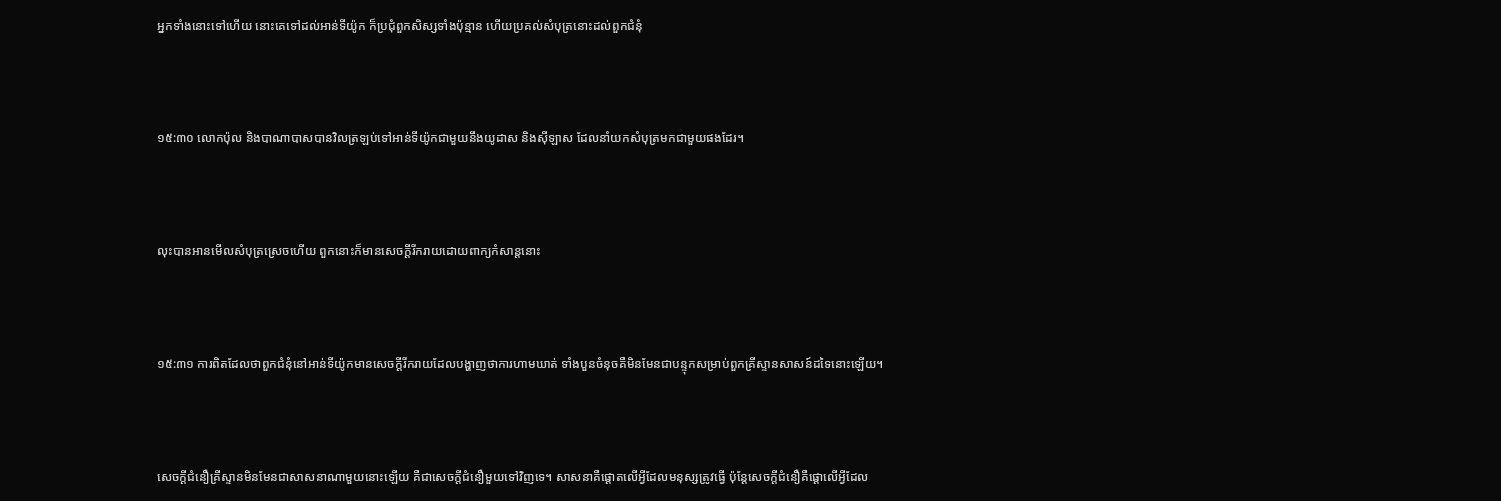អ្នកទាំងនោះទៅហើយ នោះគេទៅដល់អាន់‌ទី‌យ៉ូក ក៏ប្រជុំពួកសិស្សទាំងប៉ុន្មាន ហើយប្រគល់សំបុត្រនោះដល់ពួកជំនុំ



១៥:៣០ លោកប៉ុល និងបាណាបាសបានវិលត្រឡប់ទៅអាន់ទីយ៉ូកជាមួយនឹងយូដាស និងស៊ីឡាស ដែលនាំយកសំបុត្រមកជាមួយផងដែរ។



លុះបានអានមើលសំបុត្រស្រេចហើយ ពួកនោះក៏មានសេចក្ដីរីក‌រាយដោយពាក្យកំសាន្តនោះ



១៥:៣១ ការពិតដែលថាពួកជំនុំនៅអាន់ទីយ៉ូកមានសេចក្តីរីករាយដែលបង្ហាញថាការហាមឃាត់ ទាំងបួនចំនុចគឺមិនមែនជាបន្ទុកសម្រាប់ពួកគ្រីស្ទានសាសន៍ដទៃនោះឡើយ។



សេចក្តីជំនឿគ្រីស្ទានមិនមែនជាសាសនាណាមួយនោះឡើយ គឺជាសេចក្តីជំនឿមួយទៅវិញទេ។ សាសនាគឺផ្តោតលើអ្វីដែលមនុស្សត្រូវធ្វើ ប៉ុន្តែសេចក្តីជំនឿគឺផ្តោលើអ្វីដែល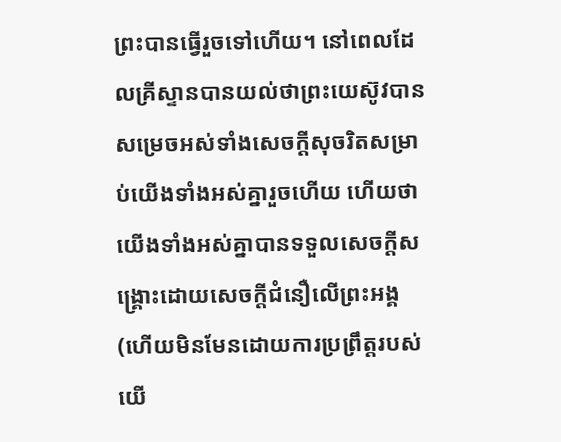ព្រះបានធ្វើរួចទៅហើយ។ នៅពេលដែលគ្រីស្ទានបានយល់ថាព្រះយេស៊ូវបានសម្រេចអស់ទាំងសេចក្តីសុចរិតសម្រាប់យើងទាំងអស់គ្នារួចហើយ ហើយថាយើងទាំងអស់គ្នាបានទទួលសេចក្តីសង្រ្គោះដោយសេចក្តីជំនឿលើព្រះអង្គ (ហើយមិនមែនដោយការប្រព្រឹត្តរបស់យើ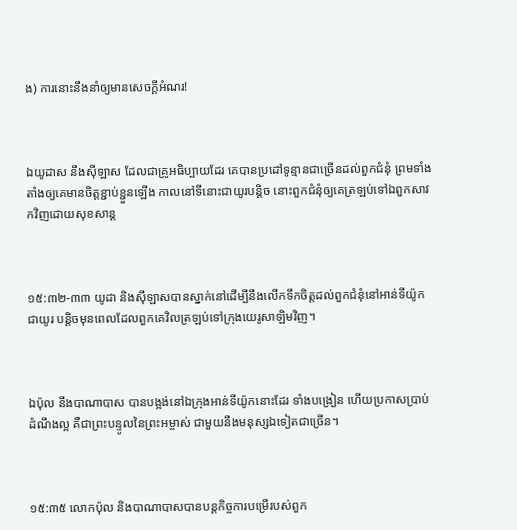ង) ការនោះនឹងនាំឲ្យមានសេចក្តីអំណរ!



ឯយូដាស នឹងស៊ីឡាស ដែលជាគ្រូអធិប្បាយដែរ គេបានប្រដៅទូន្មានជាច្រើនដល់ពួកជំនុំ ព្រមទាំងតាំងឲ្យគេមានចិត្តខ្ជាប់‌ខ្ជួនឡើង កាលនៅទីនោះជាយូរបន្តិច នោះពួកជំនុំឲ្យគេត្រឡប់ទៅឯពួកសាវកវិញដោយសុខ‌សាន្ត



១៥:៣២-៣៣ យូដា និងស៊ីឡាសបានស្នាក់នៅដើម្បីនឹងលើកទឹកចិត្តដល់ពួកជំនុំនៅអាន់ទីយ៉ូកជាយូរ បន្តិចមុនពេលដែលពួកគេវិលត្រឡប់ទៅក្រុងយេរូសាឡិមវិញ។



ឯប៉ុល នឹងបា‌ណា‌បាស បានបង្អង់នៅឯក្រុងអាន់‌ទី‌យ៉ូកនោះដែរ ទាំងបង្រៀន ហើយប្រកាសប្រាប់ដំណឹងល្អ គឺជាព្រះ‌បន្ទូលនៃព្រះ‌អម្ចាស់ ជាមួយនឹងមនុស្សឯទៀតជាច្រើន។



១៥:៣៥ លោកប៉ុល និងបាណាបាសបានបន្តកិច្ចការបម្រើរបស់ពួក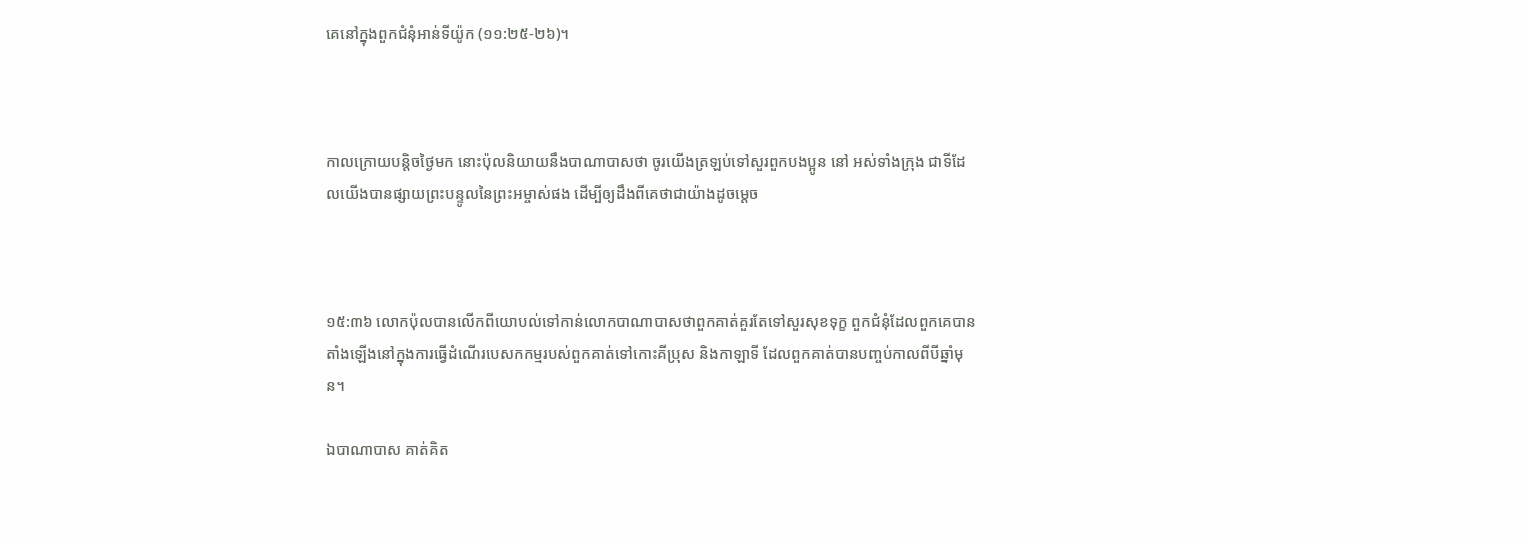គេនៅក្នុងពួកជំនុំអាន់ទីយ៉ូក (១១:២៥-២៦)។



កាលក្រោយបន្តិចថ្ងៃមក នោះប៉ុលនិយាយនឹងបា‌ណា‌បាសថា ចូរយើងត្រឡប់ទៅសួរពួកបងប្អូន នៅ អស់ទាំងក្រុង ជាទីដែលយើងបានផ្សាយព្រះ‌បន្ទូលនៃព្រះ‌អម្ចាស់ផង ដើម្បីឲ្យដឹងពីគេថាជាយ៉ាងដូចម្តេច



១៥:៣៦ លោកប៉ុលបានលើកពីយោបល់ទៅកាន់លោកបាណាបាសថាពួកគាត់គួរតែទៅសួរសុខទុក្ខ ពួកជំនុំដែលពួកគេបានតាំងឡើងនៅក្នុងការធ្វើដំណើរបេសកកម្មរបស់ពួកគាត់ទៅកោះគីប្រុស និងកាឡាទី ដែលពួកគាត់បានបញ្ចប់កាលពីបីឆ្នាំមុន។

ឯបា‌ណា‌បាស គាត់គិត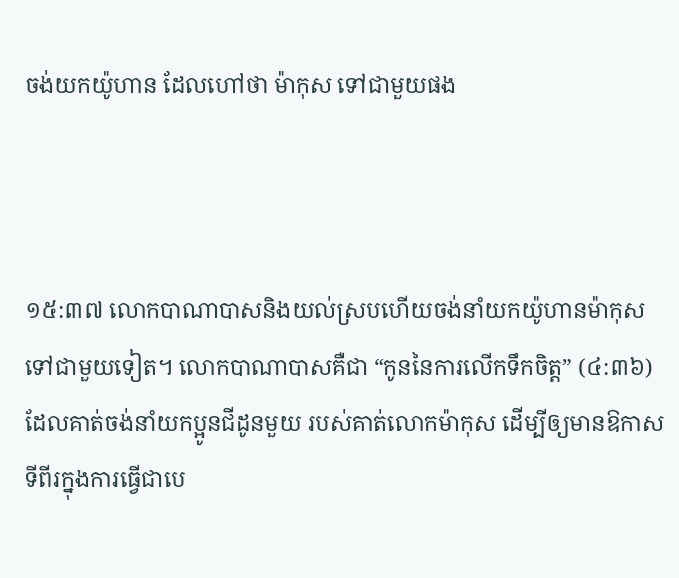ចង់យកយ៉ូហាន ដែលហៅថា ម៉ាកុស ទៅជាមួយផង



១៥:៣៧ លោកបាណាបាសនិងយល់ស្របហើយចង់នាំយកយ៉ូហានម៉ាកុសទៅជាមួយទៀត។ លោកបាណាបាសគឺជា “កូននៃការលើកទឹកចិត្ត” (៤:៣៦)  ដែលគាត់ចង់នាំយកប្អូនជីដូនមួយ របស់គាត់លោកម៉ាកុស ដើម្បីឲ្យមានឱកាសទីពីរក្នុងការធ្វើជាបេ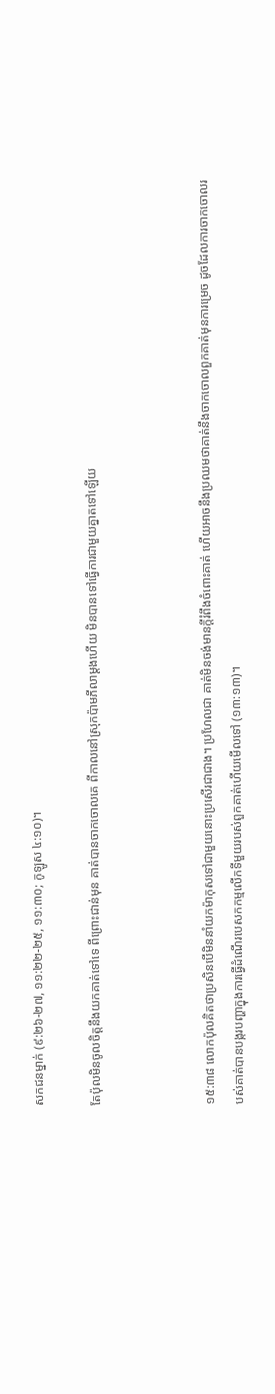សកជនម្នាក់ (៩:២៦-២៧, ១១:២២-២៥, ១១:៣០; កូឡូស ៤:១០)។

តែប៉ុលមិនចូលចិត្តនឹងយកគាត់ទៅទេ ពីព្រោះជាន់មុន គាត់បានចាកចោលគេ ពីកាលនៅស្រុកប៉ាម‌ភីលាម្តងហើយ មិនបានទៅធ្វើការជាមួយគ្នាតទៅឡើយ



១៥:៣៨ លោកប៉ុលគិតថាប្រសិនបើមិននាំយកម៉ាកុសទៅជាមួយនោះប្រសើរជាជាង។ ប្រហែលជា គាត់មិនចង់មានក្តីរំពឹងចំពោះគាត់ ហើយអាចនឹងប្រឈមថាគាត់នឹងចាកចោលពួកគាត់មុនការម្រេច ដូចដែលការចាកចោលរបស់គាត់បានបង្ករបញ្ហាក្នុងការធ្វើដំណើរបេសកកម្មលើកទីមួយរបស់ពួកគាត់ហើយមើលទៅ (១៣:១៣)។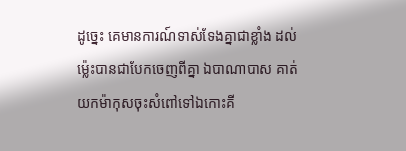ដូច្នេះ គេមានការណ៍ទាស់‌ទែងគ្នាជាខ្លាំង ដល់ម៉្លេះបានជាបែកចេញពីគ្នា ឯបា‌ណា‌បាស គាត់យកម៉ាកុសចុះសំពៅទៅឯកោះគី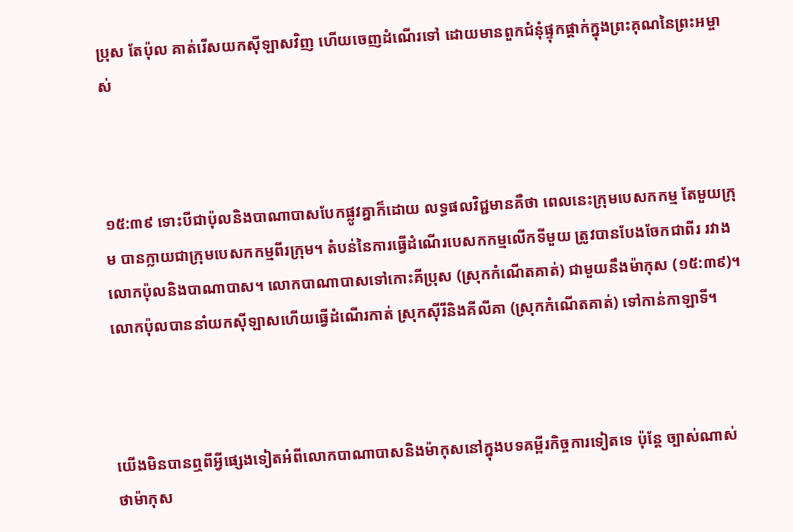ប្រុស តែប៉ុល គាត់រើសយកស៊ីឡាសវិញ ហើយចេញដំណើរទៅ ដោយមានពួកជំនុំផ្ទុក‌ផ្តាក់ក្នុងព្រះ‌គុណនៃព្រះ‌អម្ចាស់



១៥:៣៩ ទោះបីជាប៉ុលនិងបាណាបាសបែកផ្លូវគ្នាក៏ដោយ លទ្ធផលវិជ្ជមានគឺថា ពេលនេះក្រុមបេសកកម្ម តែមួយក្រុម បានក្លាយជាក្រុមបេសកកម្មពីរក្រុម។ តំបន់នៃការធ្វើដំណើរបេសកកម្មលើកទីមួយ ត្រូវបានបែងចែកជាពីរ រវាងលោកប៉ុលនិងបាណាបាស។ លោកបាណាបាសទៅកោះគីប្រុស (ស្រុកកំណើតគាត់) ជាមួយនឹងម៉ាកុស (១៥:៣៩)។ លោកប៉ុលបាននាំយកស៊ីឡាសហើយធ្វើដំណើរកាត់ ស្រុកស៊ីរីនិងគីលីគា (ស្រុកកំណើតគាត់) ទៅកាន់កាឡាទី។



យើងមិនបានឮពីអ្វីផ្សេងទៀតអំពីលោកបាណាបាសនិងម៉ាកុសនៅក្នុងបទគម្ពីរកិច្ចការទៀតទេ ប៉ុន្តែ ច្បាស់ណាស់ថាម៉ាកុស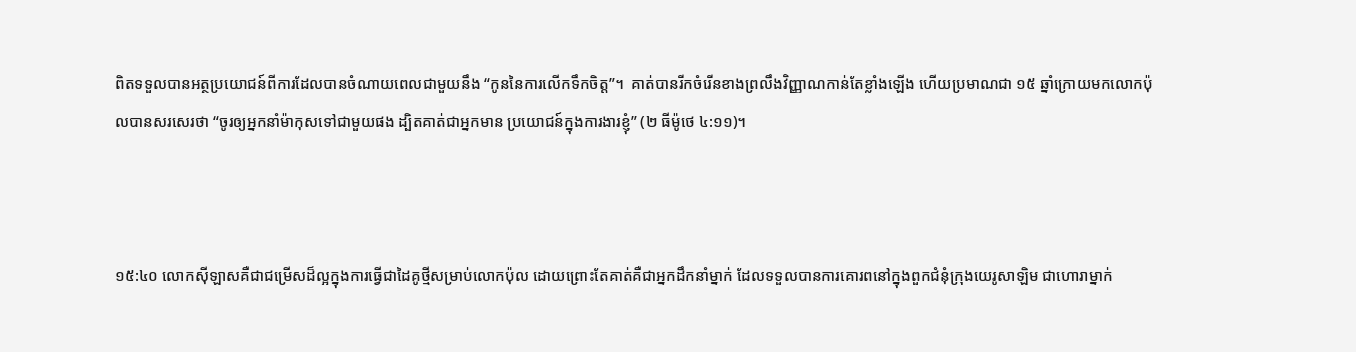ពិតទទួលបានអត្ថប្រយោជន៍ពីការដែលបានចំណាយពេលជាមួយនឹង “កូននៃការលើកទឹកចិត្ត”។  គាត់បានរីកចំរើនខាងព្រលឹងវិញ្ញាណកាន់តែខ្លាំងឡើង ហើយប្រមាណជា ១៥ ឆ្នាំក្រោយមកលោកប៉ុលបានសរសេរថា “ចូរឲ្យអ្នកនាំម៉ាកុសទៅជាមួយផង ដ្បិតគាត់ជាអ្នកមាន ប្រយោជន៍ក្នុងការងារខ្ញុំ” (២ ធីម៉ូថេ ៤:១១)។



១៥:៤០ លោកស៊ីឡាសគឺជាជម្រើសដ៏ល្អក្នុងការធ្វើជាដៃគូថ្មីសម្រាប់លោកប៉ុល ដោយព្រោះតែគាត់គឺជាអ្នកដឹកនាំម្នាក់ ដែលទទួលបានការគោរពនៅក្នុងពួកជំនុំក្រុងយេរូសាឡិម ជាហោរាម្នាក់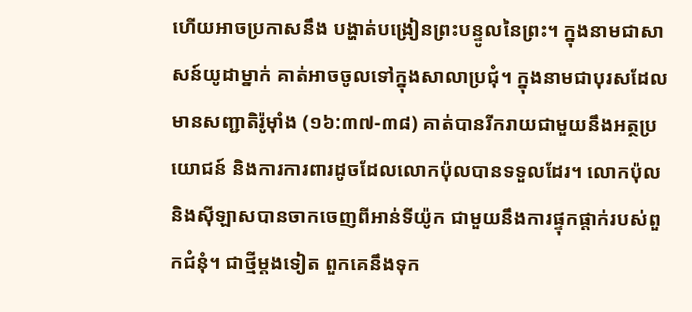ហើយអាចប្រកាសនឹង បង្ហាត់បង្រៀនព្រះបន្ទូលនៃព្រះ។ ក្នុងនាមជាសាសន៍យូដាម្នាក់ គាត់អាចចូលទៅក្នុងសាលាប្រជុំ។ ក្នុងនាមជាបុរសដែលមានសញ្ជាតិរ៉ូម៉ាំង (១៦:៣៧-៣៨) គាត់បានរីករាយជាមួយនឹងអត្ថប្រយោជន៍ និងការការពារដូចដែលលោកប៉ុលបានទទួលដែរ។ លោកប៉ុលនិងស៊ីឡាសបានចាកចេញពីអាន់ទីយ៉ូក ជាមួយនឹងការផ្ទុកផ្តាក់របស់ពួកជំនុំ។ ជាថ្មីម្តងទៀត ពួកគេនឹងទុក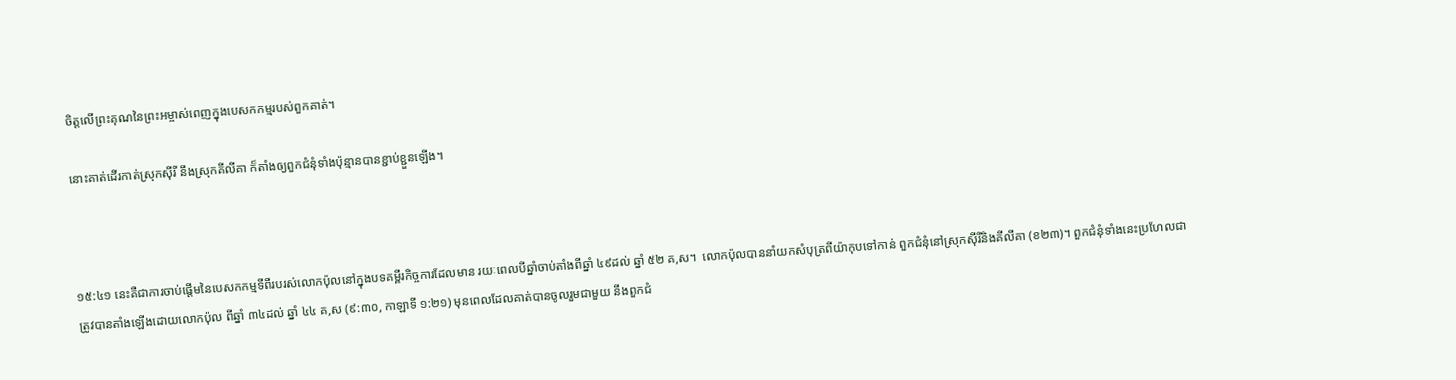ចិត្តលើព្រះគុណនៃព្រះអម្ចាស់ពេញក្នុងបេសកកម្មរបស់ពួកគាត់។

នោះគាត់ដើរកាត់ស្រុកស៊ីរី នឹងស្រុកគីលីគា ក៏តាំងឲ្យពួកជំនុំទាំងប៉ុន្មានបានខ្ជាប់‌ខ្ជួនឡើង។



១៥:៤១ នេះគឺជាការចាប់ផ្តើមនៃបេសកកម្មទីពីរបរស់លោកប៉ុលនៅក្នុងបទគម្ពីរកិច្ចការដែលមាន រយៈពេលបីឆ្នាំចាប់តាំងពីឆ្នាំ ៤៩ដល់ ឆ្នាំ ៥២ គ,ស។  លោកប៉ុលបាននាំយកសំបុត្រពីយ៉ាកុបទៅកាន់ ពួកជំនុំនៅស្រុកស៊ីរីនិងគីលីគា (ខ២៣)។ ពួកជំនុំទាំងនេះប្រហែលជាត្រូវបានតាំងឡើងដោយលោកប៉ុល ពីឆ្នាំ ៣៤ដល់ ឆ្នាំ ៤៤ គ,ស (៩:៣០, កាឡាទី ១:២១) មុនពេលដែលគាត់បានចូលរួមជាមួយ នឹងពួកជំ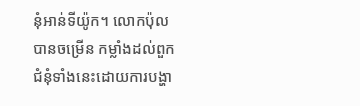នុំអាន់ទីយ៉ូក។ លោកប៉ុលបានចម្រើន កម្លាំងដល់ពួកជំនុំទាំងនេះដោយការបង្ហា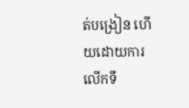ត់បង្រៀន ហើយដោយការលើកទឹ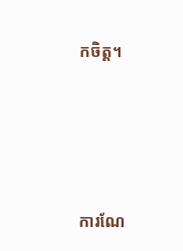កចិត្ត។





ការណែ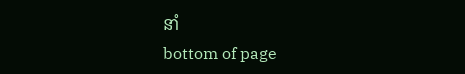នាំ
bottom of page